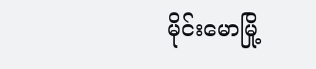မိုင်းမောမြို့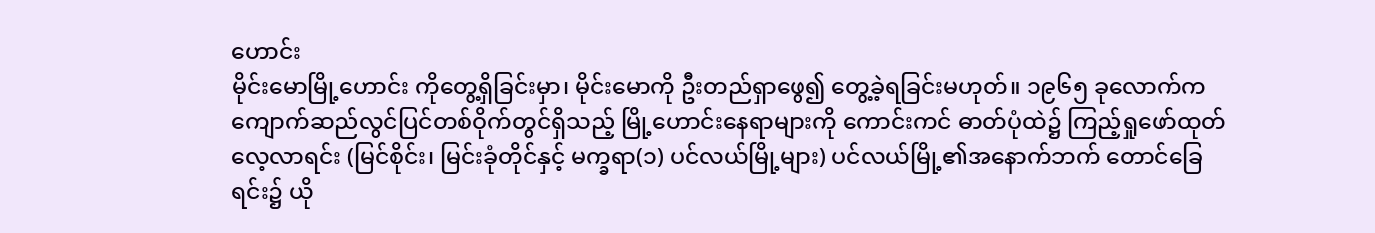ဟောင်း
မိုင်းမောမြို့ဟောင်း ကိုတွေ့ရှိခြင်းမှာ၊ မိုင်းမောကို ဦးတည်ရှာဖွေ၍ တွေ့ခဲ့ရခြင်းမဟုတ်။ ၁၉၆၅ ခုလောက်က ကျောက်ဆည်လွင်ပြင်တစ်ဝိုက်တွင်ရှိသည့် မြို့ဟောင်းနေရာများကို ကောင်းကင် ဓာတ်ပုံထဲ၌ ကြည့်ရှုဖော်ထုတ်လေ့လာရင်း (မြင်စိုင်း၊ မြင်းခုံတိုင်နှင့် မက္ခရာ(၁) ပင်လယ်မြို့များ) ပင်လယ်မြို့၏အနောက်ဘက် တောင်ခြေရင်း၌ ယို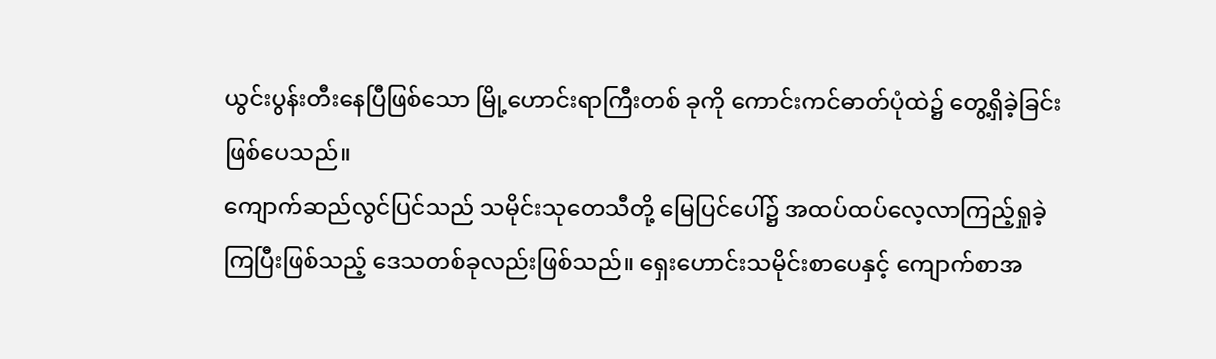ယွင်းပွန်းတီးနေပြီဖြစ်သော မြို့ဟောင်းရာကြီးတစ် ခုကို ကောင်းကင်ဓာတ်ပုံထဲ၌ တွေ့ရှိခဲ့ခြင်းဖြစ်ပေသည်။
ကျောက်ဆည်လွင်ပြင်သည် သမိုင်းသုတေသီတို့ မြေပြင်ပေါ်၌ အထပ်ထပ်လေ့လာကြည့်ရှုခဲ့ ကြပြီးဖြစ်သည့် ဒေသတစ်ခုလည်းဖြစ်သည်။ ရှေးဟောင်းသမိုင်းစာပေနှင့် ကျောက်စာအ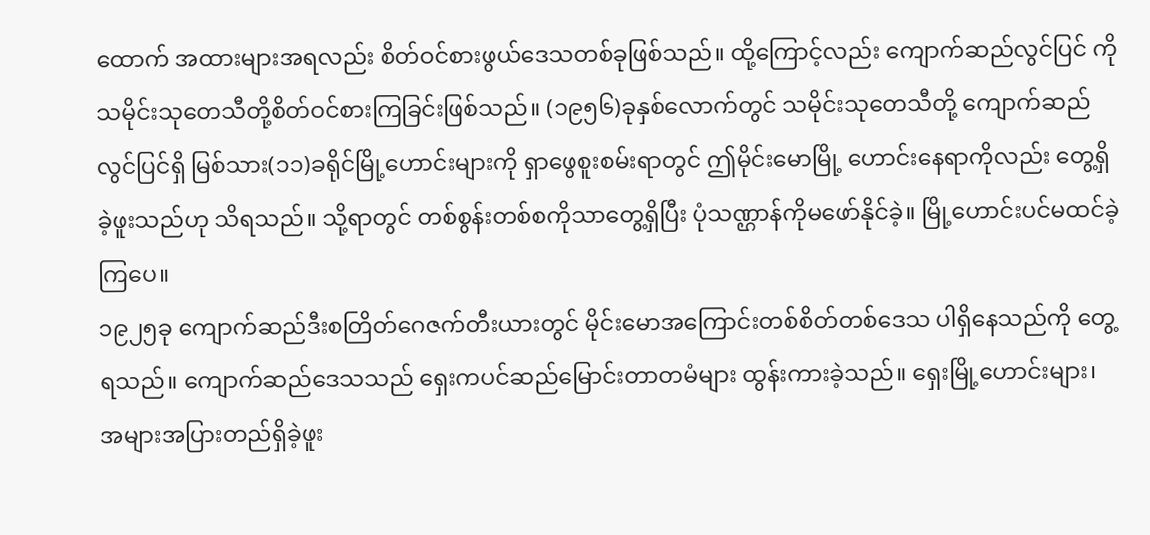ထောက် အထားများအရလည်း စိတ်ဝင်စားဖွယ်ဒေသတစ်ခုဖြစ်သည်။ ထို့ကြောင့်လည်း ကျောက်ဆည်လွင်ပြင် ကို သမိုင်းသုတေသီတို့စိတ်ဝင်စားကြခြင်းဖြစ်သည်။ (၁၉၅၆)ခုနှစ်လောက်တွင် သမိုင်းသုတေသီတို့ ကျောက်ဆည်လွင်ပြင်ရှိ မြစ်သား(၁၁)ခရိုင်မြို့ဟောင်းများကို ရှာဖွေစူးစမ်းရာတွင် ဤမိုင်းမောမြို့ ဟောင်းနေရာကိုလည်း တွေ့ရှိခဲ့ဖူးသည်ဟု သိရသည်။ သို့ရာတွင် တစ်စွန်းတစ်စကိုသာတွေ့ရှိပြီး ပုံသဏ္ဌာန်ကိုမဖော်နိုင်ခဲ့။ မြို့ဟောင်းပင်မထင်ခဲ့ကြပေ။
၁၉၂၅ခု ကျောက်ဆည်ဒီးစတြိတ်ဂေဇက်တီးယားတွင် မိုင်းမောအကြောင်းတစ်စိတ်တစ်ဒေသ ပါရှိနေသည်ကို တွေ့ရသည်။ ကျောက်ဆည်ဒေသသည် ရှေးကပင်ဆည်မြောင်းတာတမံများ ထွန်းကားခဲ့သည်။ ရှေးမြို့ဟောင်းများ၊ အများအပြားတည်ရှိခဲ့ဖူး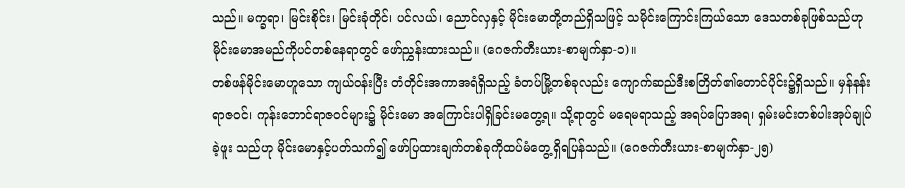သည်။ မက္ခရာ၊ မြင်းစိုင်း၊ မြင်းခုံတိုင်၊ ပင်လယ်၊ ညောင်လှနှင့် မိုင်းမောတို့တည်ရှိသဖြင့် သမိုင်းကြောင်းကြယ်သော ဒေသတစ်ခုဖြစ်သည်ဟု မိုင်းမောအမည်ကိုပင်တစ်နေရာတွင် ဖော်ညွှန်းထားသည်။ (ဂေဇက်တီးယား-စာမျက်နှာ-၁)။
တစ်ဖန်မိုင်းမောဟူသော ကျယ်ဝန်းပြီး တံတိုင်းအကာအရံရှိသည့် ခံတပ်မြို့တစ်ခုလည်း ကျောက်ဆည်ဒီးစတြိတ်၏တောင်ပိုင်း၌ရှိသည်။ မှန်နန်းရာဇဝင်၊ ကုန်းဘောင်ရာဇဝင်များ၌ မိုင်းမော အကြောင်းပါရှိခြင်းမတွေ့ရ။ သို့ရာတွင် မရေမရာသည့် အရပ်ပြောအရ၊ ရှမ်းမင်းတစ်ပါးအုပ်ချုပ်ခဲ့ဖူး သည်ဟု မိုင်းမောနှင့်ပတ်သက်၍ ဖော်ပြထားချက်တစ်ခုကိုထပ်မံတွေ့ရှိရပြန်သည်။ (ဂေဇက်တီးယား-စာမျက်နှာ-၂၅)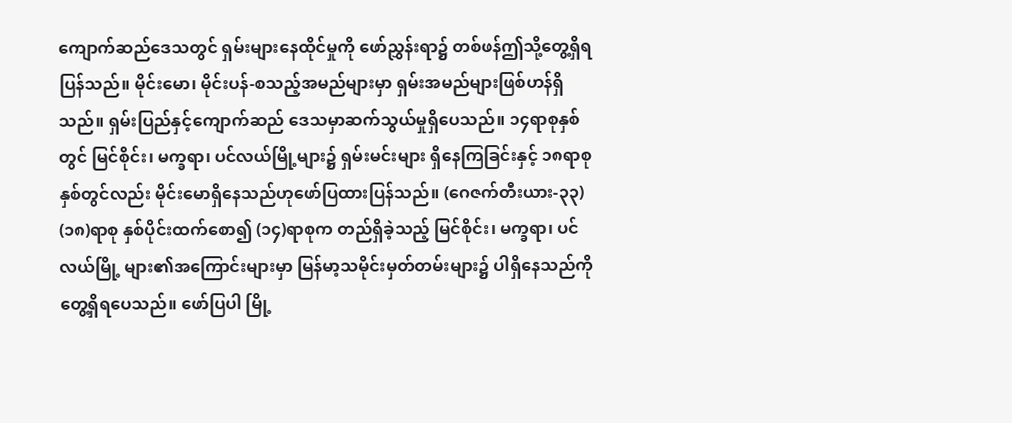ကျောက်ဆည်ဒေသတွင် ရှမ်းများနေထိုင်မှုကို ဖော်ညွှန်းရာ၌ တစ်ဖန်ဤသို့တွေ့ရှိရပြန်သည်။ မိုင်းမော၊ မိုင်းပန်-စသည့်အမည်များမှာ ရှမ်းအမည်များဖြစ်ဟန်ရှိသည်။ ရှမ်းပြည်နှင့်ကျောက်ဆည် ဒေသမှာဆက်သွယ်မှုရှိပေသည်။ ၁၄ရာစုနှစ်တွင် မြင်စိုင်း၊ မက္ခရာ၊ ပင်လယ်မြို့များ၌ ရှမ်းမင်းများ ရှိနေကြခြင်းနှင့် ၁၈ရာစုနှစ်တွင်လည်း မိုင်းမောရှိနေသည်ဟုဖော်ပြထားပြန်သည်။ (ဂေဇက်တီးယား-၃၃)
(၁၈)ရာစု နှစ်ပိုင်းထက်စော၍ (၁၄)ရာစုက တည်ရှိခဲ့သည့် မြင်စိုင်း၊ မက္ခရာ၊ ပင်လယ်မြို့ များ၏အကြောင်းများမှာ မြန်မာ့သမိုင်းမှတ်တမ်းများ၌ ပါရှိနေသည်ကိုတွေ့ရှိရပေသည်။ ဖော်ပြပါ မြို့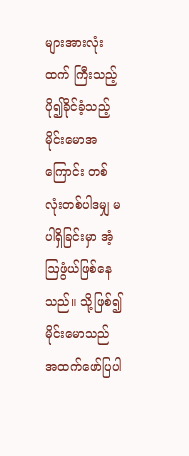များအားလုံးထက် ကြီးသည့်ပို၍ခိုင်ခံ့သည့် မိုင်းမောအကြောင်း တစ်လုံးတစ်ပါဒမျှ မပါရှိခြင်းမှာ အံ့ဩဖွံယ်ဖြစ်နေသည်။ သို့ဖြစ်၍ မိုင်းမောသည် အထက်ဖော်ပြပါ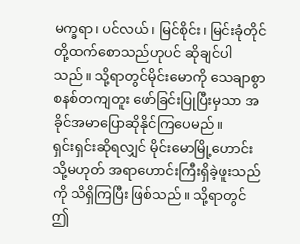မက္ခရာ၊ ပင်လယ်၊ မြင်စိုင်း၊ မြင်းခုံတိုင်တို့ထက်စောသည်ဟုပင် ဆိုချင်ပါသည်။ သို့ရာတွင်မိုင်းမောကို သေချာစွာ စနစ်တကျတူး ဖော်ခြင်းပြုပြီးမှသာ အခိုင်အမာပြောဆိုနိုင်ကြပေမည်။
ရှင်းရှင်းဆိုရလျှင် မိုင်းမောမြို့ဟောင်းသို့မဟုတ် အရာဟောင်းကြီးရှိခဲ့ဖူးသည်ကို သိရှိကြပြီး ဖြစ်သည်။ သို့ရာတွင် ဤ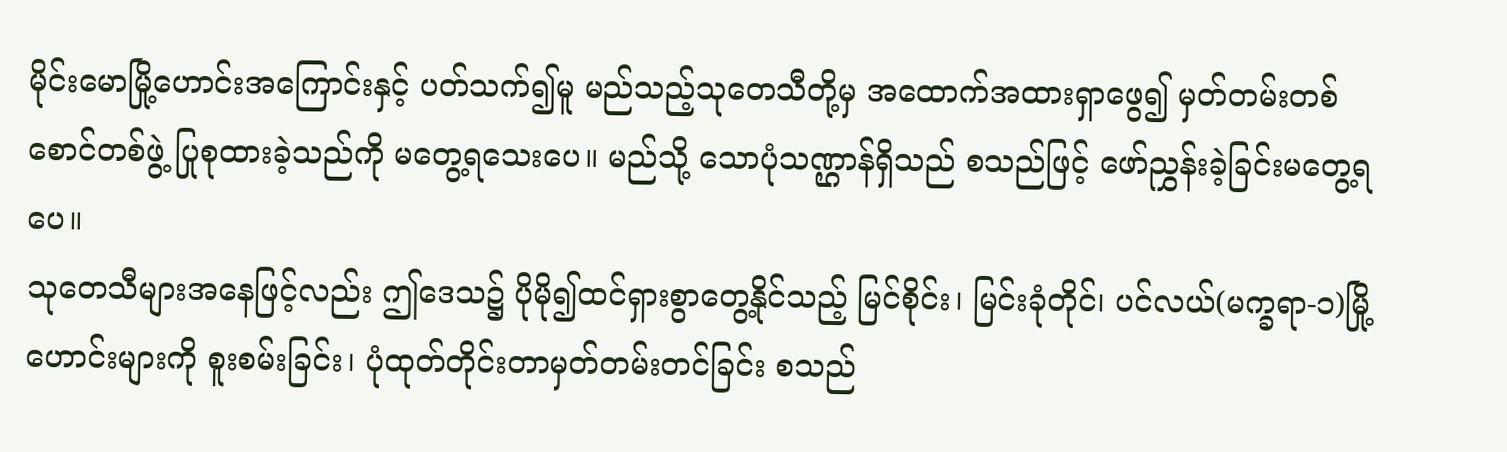မိုင်းမောမြို့ဟောင်းအကြောင်းနှင့် ပတ်သက်၍မူ မည်သည့်သုတေသီတို့မှ အထောက်အထားရှာဖွေ၍ မှတ်တမ်းတစ်စောင်တစ်ဖွဲ့ ပြုစုထားခဲ့သည်ကို မတွေ့ရသေးပေ။ မည်သို့ သောပုံသဏ္ဌာန်ရှိသည် စသည်ဖြင့် ဖော်ညွှန်းခဲ့ခြင်းမတွေ့ရပေ။
သုတေသီများအနေဖြင့်လည်း ဤဒေသ၌ ပိုမို၍ထင်ရှားစွာတွေ့နိုင်သည့် မြင်စိုင်း၊ မြင်းခုံတိုင်၊ ပင်လယ်(မက္ခရာ-၁)မြို့ဟောင်းများကို စူးစမ်းခြင်း၊ ပုံထုတ်တိုင်းတာမှတ်တမ်းတင်ခြင်း စသည်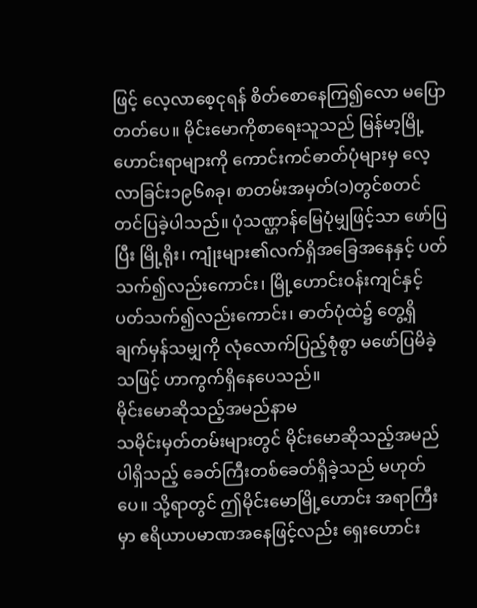ဖြင့် လေ့လာစေ့ငုရန် စိတ်စောနေကြ၍လော မပြောတတ်ပေ။ မိုင်းမောကိုစာရေးသူသည် မြန်မာ့မြို့ ဟောင်းရာများကို ကောင်းကင်ဓာတ်ပုံများမှ လေ့လာခြင်း၁၉၆၈ခု၊ စာတမ်းအမှတ်(၁)တွင်စတင် တင်ပြခဲ့ပါသည်။ ပုံသဏ္ဌာန်မြေပုံမျှဖြင့်သာ ဖော်ပြပြီး မြို့ရိုး၊ ကျုံးများ၏လက်ရှိအခြေအနေနှင့် ပတ်သက်၍လည်းကောင်း၊ မြို့ဟောင်းဝန်းကျင်နှင့်ပတ်သက်၍လည်းကောင်း၊ ဓာတ်ပုံထဲ၌ တွေ့ရှိ ချက်မှန်သမျှကို လုံလောက်ပြည့်စုံစွာ မဖော်ပြမိခဲ့သဖြင့် ဟာကွက်ရှိနေပေသည်။
မိုင်းမောဆိုသည့်အမည်နာမ
သမိုင်းမှတ်တမ်းများတွင် မိုင်းမောဆိုသည့်အမည်ပါရှိသည့် ခေတ်ကြီးတစ်ခေတ်ရှိခဲ့သည် မဟုတ်ပေ။ သို့ရာတွင် ဤမိုင်းမောမြို့ဟောင်း အရာကြီးမှာ ဧရိယာပမာဏအနေဖြင့်လည်း ရှေးဟောင်း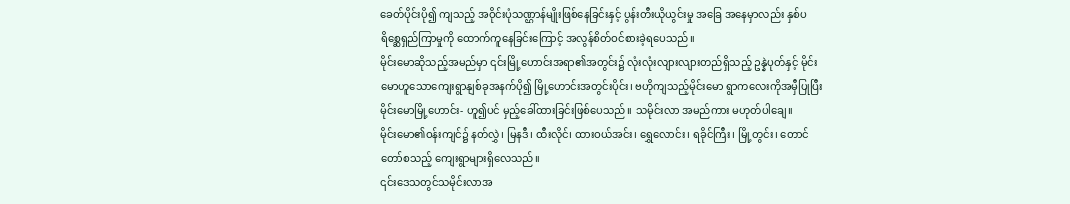ခေတ်ပိုင်းပို၍ ကျသည့် အဝိုင်းပုံသဏ္ဌာန်မျိုးဖြစ်နေခြင်းနှင့် ပွန်းတီးယိုယွင်းမှု အခြေ အနေမှာလည်း နှစ်ပရိစ္ဆေရှည်ကြာမှုကို ထောက်ကူနေခြင်းကြောင့် အလွန်စိတ်ဝင်စားခဲ့ရပေသည်။
မိုင်းမောဆိုသည့်အမည်မှာ ၎င်းမြို့ဟောင်းအရာ၏အတွင်း၌ လုံးလုံးလျားလျားတည်ရှိသည့် ဥန္နဲပုတ်နှင့် မိုင်းမောဟူသောကျေးရွာနျစ်ခုအနက်ပို၍ မြို့ဟောင်းအတွင်းပိုင်း၊ ဗဟိုကျသည့်မိုင်းမော ရွာကလေးကိုအမှီပြုပြီး မိုင်းမောမြို့ဟောင်း- ဟူ၍ပင် မှည့်ခေါ်ထားခြင်းဖြစ်ပေသည်။ သမိုင်းလာ အမည်ကား မဟုတ်ပါချေ။
မိုင်းမော၏ဝန်းကျင်၌ နတ်လွှဲ၊ မြနဒီ၊ ထီးလိုင်၊ ထားဝယ်အင်း၊ ရွှေလောင်း၊ ရခိုင်ကြီး၊ မြို့တွင်း၊ တောင်တော်စသည့် ကျေးရွာများရှိလေသည်။
၎င်းဒေသတွင်သမိုင်းလာအ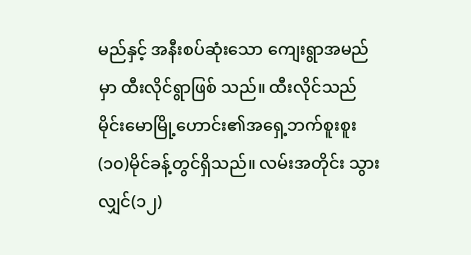မည်နှင့် အနီးစပ်ဆုံးသော ကျေးရွာအမည်မှာ ထီးလိုင်ရွာဖြစ် သည်။ ထီးလိုင်သည် မိုင်းမောမြို့ဟောင်း၏အရှေ့ဘက်စူးစူး(၁၀)မိုင်ခန့်တွင်ရှိသည်။ လမ်းအတိုင်း သွားလျှင်(၁၂)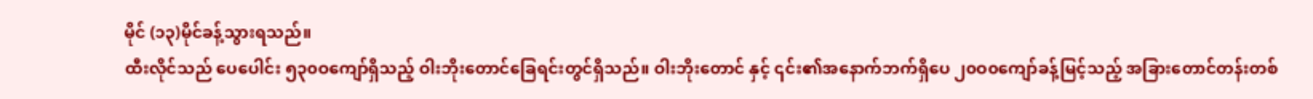မိုင် (၁၃)မိုင်ခန့်သွားရသည်။
ထီးလိုင်သည် ပေပေါင်း ၅၃၀ဝကျော်ရှိသည့် ဝါးဘိုးတောင်ခြေရင်းတွင်ရှိသည်။ ဝါးဘိုးတောင် နှင့် ၎င်း၏အနောက်ဘက်ရှိပေ ၂၀ဝ၀ကျော်ခန့်မြင့်သည့် အခြားတောင်တန်းတစ်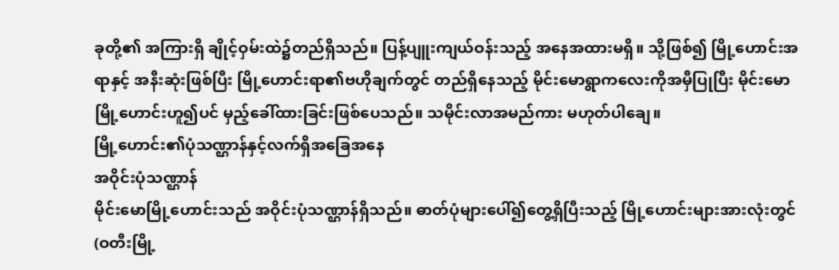ခုတို့၏ အကြားရှိ ချိုင့်ဝှမ်းထဲ၌တည်ရှိသည်။ ပြန့်ပျူးကျယ်ဝန်းသည့် အနေအထားမရှိ။ သို့ဖြစ်၍ မြို့ဟောင်းအရာနှင့် အနီးဆုံးဖြစ်ပြီး မြို့ဟောင်းရာ၏ဗဟိုချက်တွင် တည်ရှိနေသည့် မိုင်းမောရွာကလေးကိုအမှီပြုပြီး မိုင်းမောမြို့ဟောင်းဟူ၍ပင် မှည့်ခေါ်ထားခြင်းဖြစ်ပေသည်။ သမိုင်းလာအမည်ကား မဟုတ်ပါချေ။
မြို့ဟောင်း၏ပုံသဏ္ဌာန်နှင့်လက်ရှိအခြေအနေ
အဝိုင်းပုံသဏ္ဌာန်
မိုင်းမောမြို့ဟောင်းသည် အဝိုင်းပုံသဏ္ဌာန်ရှိသည်။ ဓာတ်ပုံများပေါ်၍တွေ့ရှိပြီးသည့် မြို့ဟောင်းများအားလုံးတွင် (ဝတီးမြို့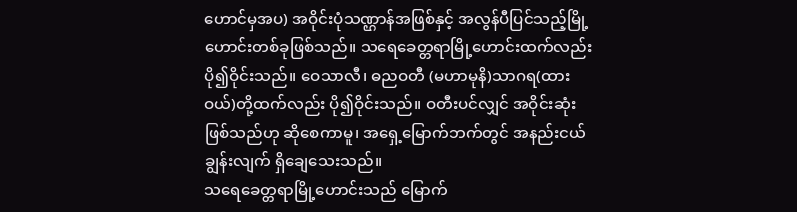ဟောင်မှအပ) အဝိုင်းပုံသဏ္ဌာန်အဖြစ်နှင့် အလွန်ပီပြင်သည့်မြို့ ဟောင်းတစ်ခုဖြစ်သည်။ သရေခေတ္တရာမြို့ဟောင်းထက်လည်း ပို၍ဝိုင်းသည်။ ဝေသာလီ၊ ဓညဝတီ (မဟာမုနိ)သာဂရ(ထားဝယ်)တို့ထက်လည်း ပို၍ဝိုင်းသည်။ ဝတီးပင်လျှင် အဝိုင်းဆုံးဖြစ်သည်ဟု ဆိုစေကာမူ၊ အရှေ့မြောက်ဘက်တွင် အနည်းငယ်ချွန်းလျက် ရှိချေသေးသည်။
သရေခေတ္တရာမြို့ဟောင်းသည် မြောက်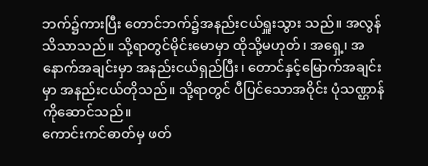ဘက်၌ကားပြီး တောင်ဘက်၌အနည်းငယ်ရှူးသွား သည်။ အလွန်သိသာသည်။ သို့ရာတွင်မိုင်းမောမှာ ထိုသို့မဟုတ်၊ အရှေ့၊ အနောက်အချင်းမှာ အနည်းငယ်ရှည်ပြီး၊ တောင်နှင့်မြောက်အချင်းမှာ အနည်းငယ်တိုသည်။ သို့ရာတွင် ပီပြင်သောအဝိုင်း ပုံသဏ္ဌာန်ကိုဆောင်သည်။
ကောင်းကင်ဓာတ်မှ ဖတ်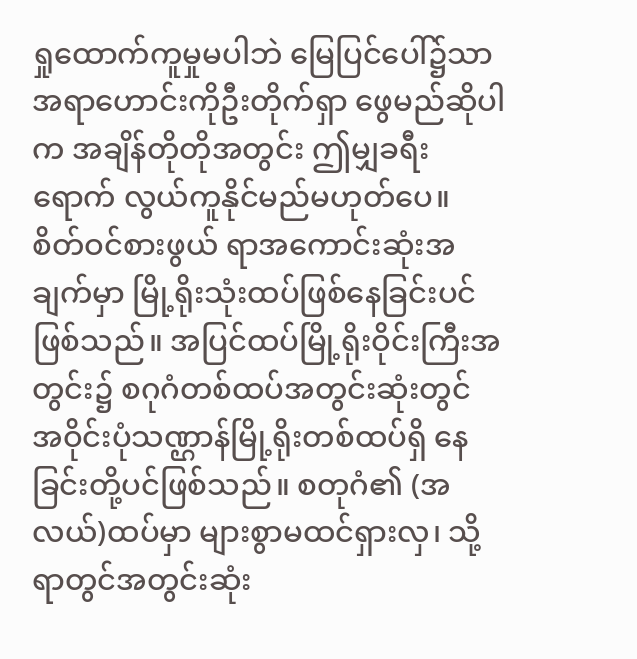ရှုထောက်ကူမှုမပါဘဲ မြေပြင်ပေါ်၌သာ အရာဟောင်းကိုဦးတိုက်ရှာ ဖွေမည်ဆိုပါက အချိန်တိုတိုအတွင်း ဤမျှခရီးရောက် လွယ်ကူနိုင်မည်မဟုတ်ပေ။ စိတ်ဝင်စားဖွယ် ရာအကောင်းဆုံးအချက်မှာ မြို့ရိုးသုံးထပ်ဖြစ်နေခြင်းပင်ဖြစ်သည်။ အပြင်ထပ်မြို့ရိုးဝိုင်းကြီးအတွင်း၌ စဂုဂံတစ်ထပ်အတွင်းဆုံးတွင် အဝိုင်းပုံသဏ္ဌာန်မြို့ရိုးတစ်ထပ်ရှိ နေခြင်းတို့ပင်ဖြစ်သည်။ စတုဂံ၏ (အလယ်)ထပ်မှာ များစွာမထင်ရှားလှ၊ သို့ရာတွင်အတွင်းဆုံး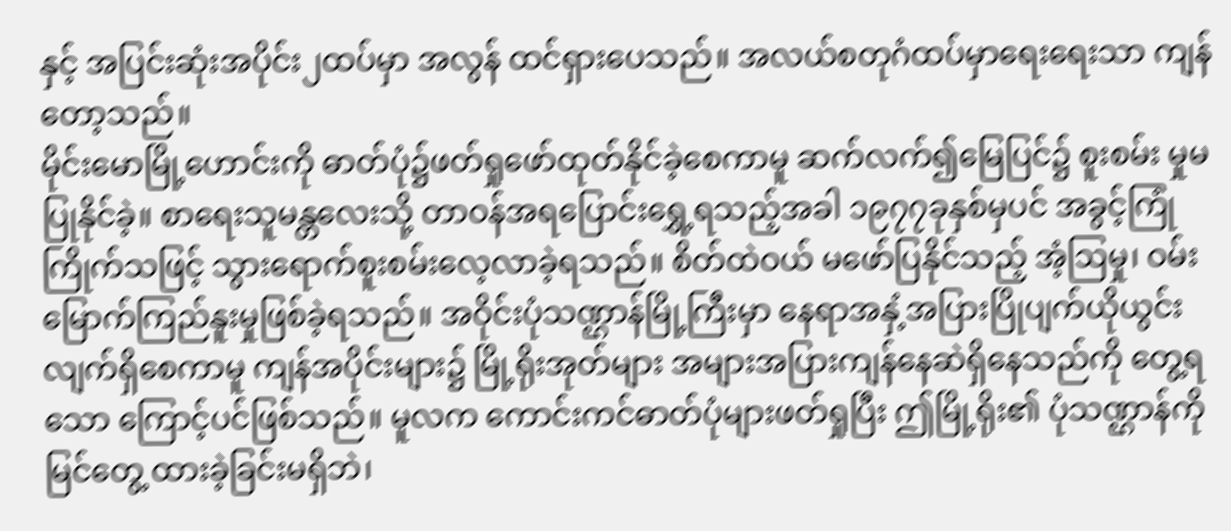နှင့် အပြင်းဆုံးအပိုင်း၂ထပ်မှာ အလွန် ထင်ရှားပေသည်။ အလယ်စတုဂံထပ်မှာရေးရေးသာ ကျန်တော့သည်။
မိုင်းမောမြို့ဟောင်းကို ဓာတ်ပုံ၌ဖတ်ရှုဖော်ထုတ်နိုင်ခဲ့စေကာမူ ဆက်လက်၍မြေပြင်၌ စူးစမ်း မှုမပြုနိုင်ခဲ့။ စာရေးသူမန္တလေးသို့ တာဝန်အရပြောင်းရွှေ့ရသည့်အခါ ၁၉၇၇ခုနှစ်မှပင် အခွင့်ကြုံ ကြိုက်သဖြင့် သွားရောက်စူးစမ်းလေ့လာခဲ့ရသည်။ စိတ်ထဲဝယ် မဖော်ပြနိုင်သည့် အံ့ဩမှု၊ ဝမ်းမြောက်ကြည်နူးမှုဖြစ်ခဲ့ရသည်။ အဝိုင်းပုံသဏ္ဌာန်မြို့ကြီးမှာ နေရာအနှံ့အပြားပြိုပျက်ယိုယွင်း လျက်ရှိစေကာမူ ကျန်အပိုင်းများ၌ မြို့ရိုးအုတ်များ အများအပြားကျန်နေဆဲရှိနေသည်ကို တွေ့ရသော ကြောင့်ပင်ဖြစ်သည်။ မူလက ကောင်းကင်ဓာတ်ပုံများဖတ်ရှုပြီး ဤမြို့ရိုး၏ ပုံသဏ္ဌာန်ကို မြင်တွေ့ ထားခဲ့ခြင်းမရှိဘဲ၊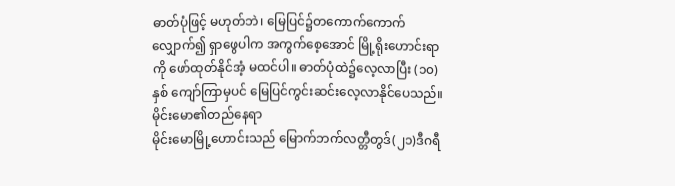ဓာတ်ပုံဖြင့် မဟုတ်ဘဲ၊ မြေပြင်၌တကောက်ကောက်လျှောက်၍ ရှာဖွေပါက အကွက်စေ့အောင် မြို့ရိုးဟောင်းရာကို ဖော်ထုတ်နိုင်အံ့ မထင်ပါ။ ဓာတ်ပုံထဲ၌လေ့လာပြီး (၁၀)နှစ် ကျော်ကြာမှပင် မြေပြင်ကွင်းဆင်းလေ့လာနိုင်ပေသည်။
မိုင်းမော၏တည်နေရာ
မိုင်းမောမြို့ဟောင်းသည် မြောက်ဘက်လတ္တီတွဒ်(၂၁)ဒီဂရီ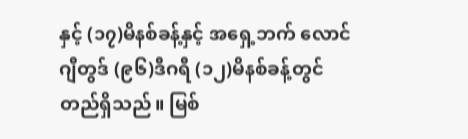နှင့် (၁၇)မိနစ်ခန့်နှင့် အရှေ့ဘက် လောင်ဂျီတွဒ် (၉၆)ဒီဂရီ (၁၂)မိနစ်ခန့်တွင် တည်ရှိသည်။ မြစ်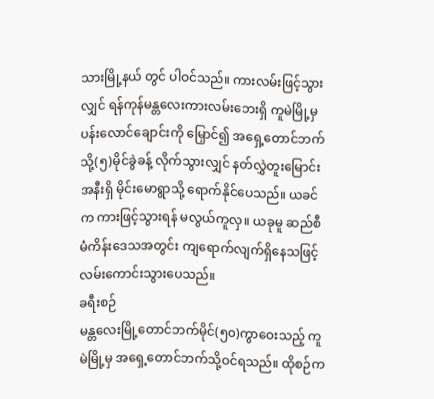သားမြို့နယ် တွင် ပါဝင်သည်။ ကားလမ်းဖြင့်သွားလျှင် ရန်ကုန်မန္တလေးကားလမ်းဘေးရှိ ကူမဲမြို့မှ ပန်းလောင်ချောင်းကို မြှောင်၍ အရှေ့တောင်ဘက်သို့(၅)မိုင်ခွဲခန့် လိုက်သွားလျှင် နတ်လွှဲတူးမြောင်းအနီးရှိ မိုင်းမောရွာသို့ ရောက်နိုင်ပေသည်။ ယခင်က ကားဖြင့်သွားရန် မလွယ်ကူလှ။ ယခုမူ ဆည်စီမံကိန်းဒေသအတွင်း ကျရောက်လျက်ရှိနေသဖြင့် လမ်းကောင်းသွားပေသည်။
ခရီးစဉ်
မန္တလေးမြို့တောင်ဘက်မိုင်(၅၀)ကွာဝေးသည့် ကူမဲမြို့မှ အရှေ့တောင်ဘက်သို့ဝင်ရသည်။ ထိုစဉ်က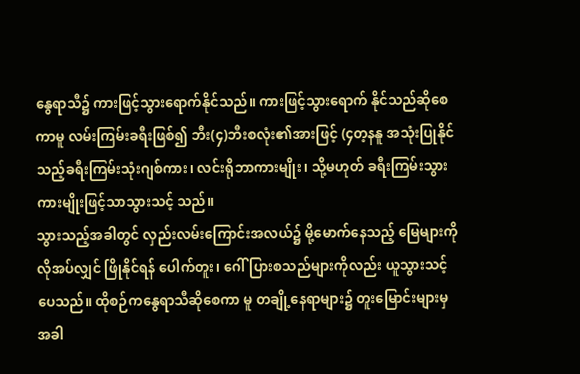နွေရာသီ၌ ကားဖြင့်သွားရောက်နိုင်သည်။ ကားဖြင့်သွားရောက် နိုင်သည်ဆိုစေကာမူ လမ်းကြမ်းခရီးဖြစ်၍ ဘီး(၄)ဘီးစလုံး၏အားဖြင့် (၄တ့နနူ အသုံးပြုနိုင် သည့်ခရီးကြမ်းသုံးဂျစ်ကား၊ လင်းရိုဘာကားမျိုး၊ သို့မဟုတ် ခရီးကြမ်းသွား ကားမျိုးဖြင့်သာသွားသင့် သည်။
သွားသည့်အခါတွင် လှည်းလမ်းကြောင်းအလယ်၌ မို့မောက်နေသည့် မြေများကိုလိုအပ်လျှင် ဖြိုနိုင်ရန် ပေါက်တူး၊ ဂေါ်ပြားစသည်များကိုလည်း ယူသွားသင့်ပေသည်။ ထိုစဉ်ကနွေရာသီဆိုစေကာ မူ တချို့နေရာများ၌ တူးမြောင်းများမှ အခါ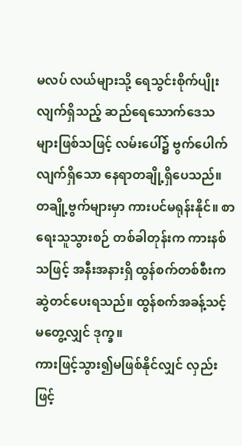မလပ် လယ်များသို့ ရေသွင်းစိုက်ပျိုးလျက်ရှိသည့် ဆည်ရေသောက်ဒေသများဖြစ်သဖြင့် လမ်းပေါ်၌ ဗွက်ပေါက်လျက်ရှိသော နေရာတချို့ရှိပေသည်။ တချို့ဗွက်များမှာ ကားပင်မရုန်းနိုင်။ စာရေးသူသွားစဉ် တစ်ခါတုန်းက ကားနစ်သဖြင့် အနီးအနားရှိ ထွန်စက်တစ်စီးကဆွဲတင်ပေးရသည်။ ထွန်စက်အခန့်သင့်မတွေ့လျှင် ဒုက္ခ။
ကားဖြင့်သွား၍မဖြစ်နိုင်လျှင် လှည်းဖြင့်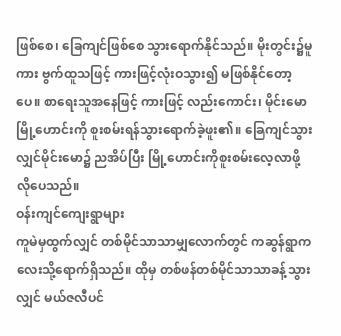ဖြစ်စေ၊ ခြေကျင်ဖြစ်စေ သွားရောက်နိုင်သည်။ မိုးတွင်း၌မူကား ဗွက်ထူသဖြင့် ကားဖြင့်လုံးဝသွား၍ မဖြစ်နိုင်တော့ပေ။ စာရေးသူအနေဖြင့် ကားဖြင့် လည်းကောင်း၊ မိုင်းမောမြို့ဟောင်းကို စူးစမ်းရန်သွားရောက်ခဲ့ဖူး၏။ ခြေကျင်သွားလျှင်မိုင်းမော၌ ညအိပ်ပြီး မြို့ဟောင်းကိုစူးစမ်းလေ့လာဖို့ လိုပေသည်။
ဝန်းကျင်ကျေးရွာများ
ကူမဲမှထွက်လျှင် တစ်မိုင်သာသာမျှလောက်တွင် ကဆွန်ရွာကလေးသို့ရောက်ရှိသည်။ ထိုမှ တစ်ဖန်တစ်မိုင်သာသာခန့်သွားလျှင် မယ်ဇလီပင်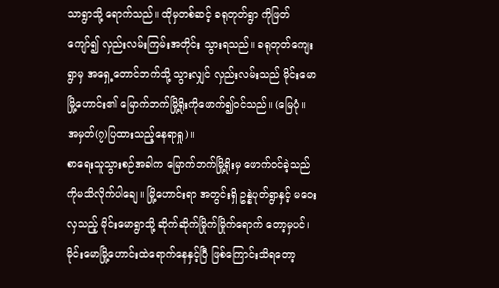သာရွာသို့ ရောက်သည်။ ထိုမှတစ်ဆင့် ခရုတုတ်ရွာ ကိုဖြတ်ကျော်၍ လှည်းလမ်းကြမ်းအတိုင်း သွားရသည်။ ခရုတုတ်ကျေးရွာမှ အရှေ့တောင်ဘက်သို့ သွားလျှင် လှည်းလမ်းသည် မိုင်းမောမြို့ဟောင်း၏ မြောက်ဘက်မြို့ရိုးကိုဖောက်၍ဝင်သည်။ (မြေပုံ။ အမှတ်(၇)ပြထားသည့်နေရာရှု)။
စာရေးသူသွားစဉ်အခါက မြောက်ဘက်မြို့ရိုးမှ ဖောက်ဝင်ခဲ့သည်ကိုမသိလိုက်ပါချေ။ မြို့ဟောင်းရာ အတွင်းရှိ ဥန္နဲပုတ်ရွာနှင့် မဝေးလှသည့် မိုင်းမောရွာသို့ ဆိုက်ဆိုက်မြိုက်မြိုက်ရောက် တော့မှပင်၊ မိုင်းမောမြို့ဟောင်းထဲရောက်နေနှင့်ပြီ ဖြစ်ကြောင်းသိရတော့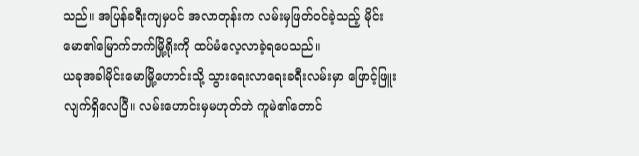သည်။ အပြန်ခရီးကျမှပင် အလာတုန်းက လမ်းမှဖြတ်ဝင်ခဲ့သည့် မိုင်းမော၏မြောက်ဘက်မြို့ရိုးကို ထပ်မံလေ့လာခဲ့ရပေသည်။
ယခုအခါမိုင်းမောမြို့ဟောင်းသို့ သွားရေးလာရေးခရီးလမ်းမှာ ဖြောင့်ဖြူးလျက်ရှိလေပြီ။ လမ်းဟောင်းမှမဟုတ်ဘဲ ကူမဲ၏တောင်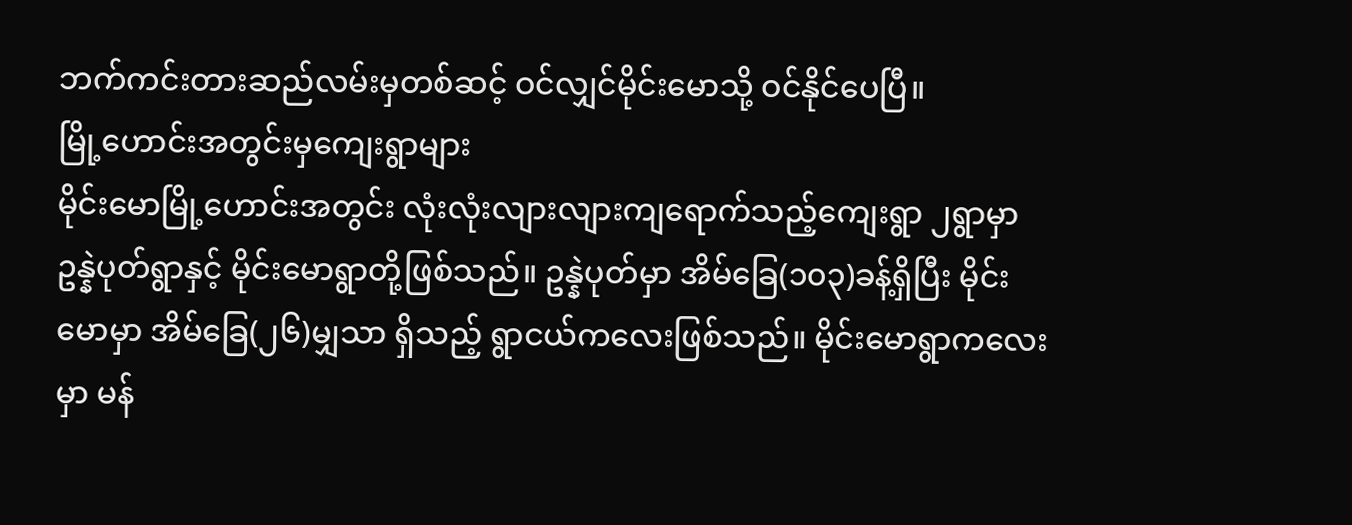ဘက်ကင်းတားဆည်လမ်းမှတစ်ဆင့် ဝင်လျှင်မိုင်းမောသို့ ဝင်နိုင်ပေပြီ။
မြို့ဟောင်းအတွင်းမှကျေးရွာများ
မိုင်းမောမြို့ဟောင်းအတွင်း လုံးလုံးလျားလျားကျရောက်သည့်ကျေးရွာ ၂ရွာမှာ ဥန္နဲပုတ်ရွာနှင့် မိုင်းမောရွာတို့ဖြစ်သည်။ ဥန္နဲပုတ်မှာ အိမ်ခြေ(၁၀၃)ခန့်ရှိပြီး မိုင်းမောမှာ အိမ်ခြေ(၂၆)မျှသာ ရှိသည့် ရွာငယ်ကလေးဖြစ်သည်။ မိုင်းမောရွာကလေးမှာ မန်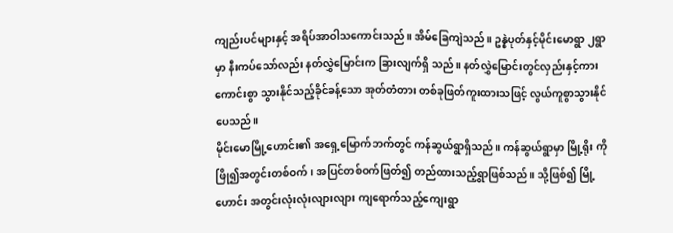ကျည်းပင်များနှင့် အရိပ်အာဝါသကောင်းသည်။ အိမ်ခြေကျဲသည်။ ဥန္နဲပုတ်နှင့်မိုင်းမောရွာ ၂ရွာမှာ နီးကပ်သော်လည်း နတ်လွှဲမြောင်းက ခြားလျက်ရှိ သည်။ နတ်လွှဲမြောင်းတွင်လှည်းနှင့်ကားကောင်းစွာ သွားနိုင်သည့်ခိုင်ခန့်သော အုတ်တံတား တစ်ခုဖြတ်ကူးထားသဖြင့် လွယ်ကူစွာသွားနိုင်ပေသည်။
မိုင်းမောမြို့ဟောင်း၏ အရှေ့မြောက်ဘက်တွင် ကန်ဆွယ်ရွာရှိသည်။ ကန်ဆွယ်ရွာမှာ မြို့ရိုး ကိုဖြို၍အတွင်းတစ်ဝက်၊ အပြင်တစ်ဝက်ဖြတ်၍ တည်ထားသည့်ရွာဖြစ်သည်။ သို့ဖြစ်၍ မြို့ဟောင်း အတွင်းလုံးလုံးလျားလျား ကျရောက်သည့်ကျေးရွာ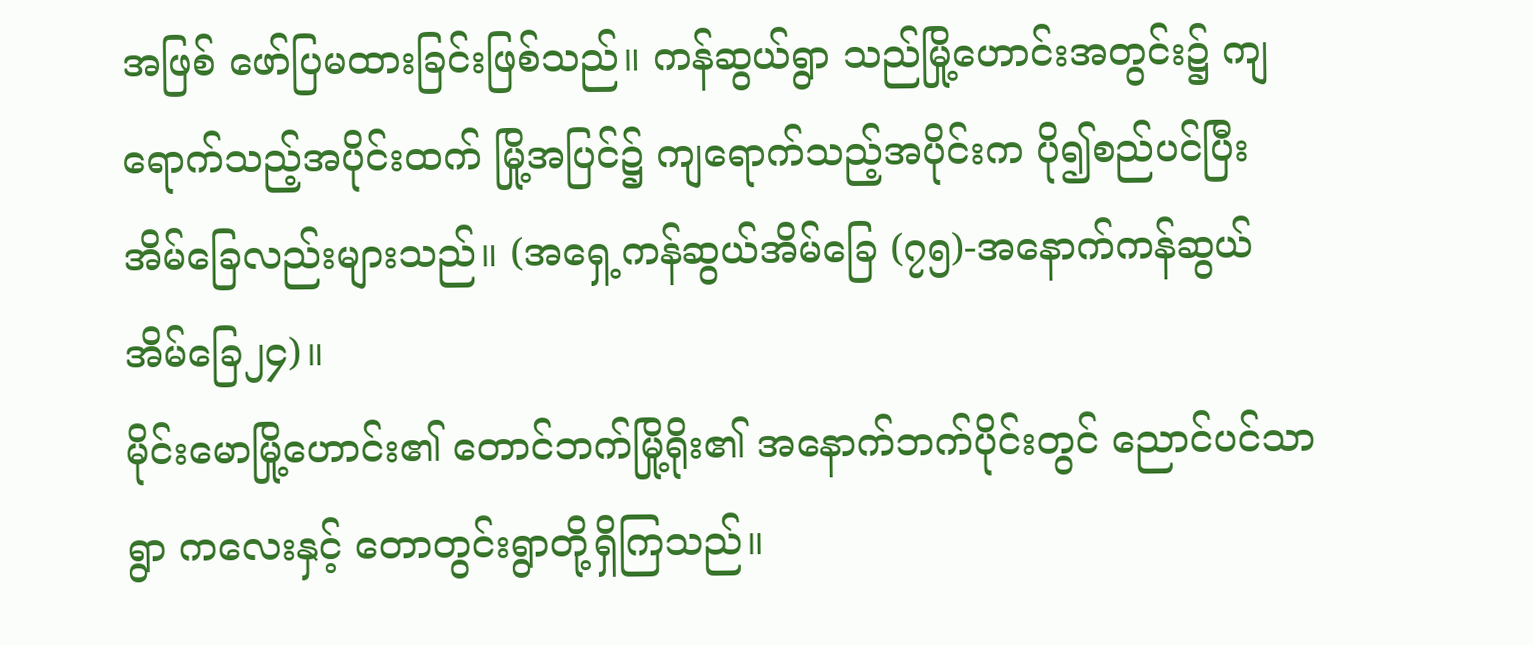အဖြစ် ဖော်ပြမထားခြင်းဖြစ်သည်။ ကန်ဆွယ်ရွာ သည်မြို့ဟောင်းအတွင်း၌ ကျရောက်သည့်အပိုင်းထက် မြို့အပြင်၌ ကျရောက်သည့်အပိုင်းက ပို၍စည်ပင်ပြီး အိမ်ခြေလည်းများသည်။ (အရှေ့ကန်ဆွယ်အိမ်ခြေ (၇၅)-အနောက်ကန်ဆွယ် အိမ်ခြေ၂၄)။
မိုင်းမောမြို့ဟောင်း၏ တောင်ဘက်မြို့ရိုး၏ အနောက်ဘက်ပိုင်းတွင် ညောင်ပင်သာရွာ ကလေးနှင့် တောတွင်းရွာတို့ရှိကြသည်။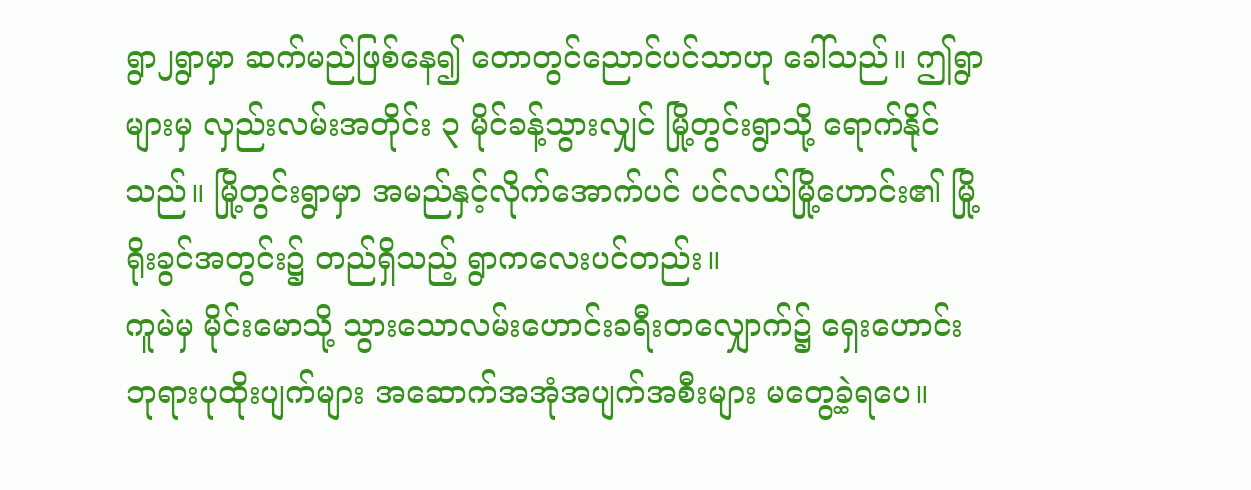ရွာ၂ရွာမှာ ဆက်မည်ဖြစ်နေ၍ တောတွင်ညောင်ပင်သာဟု ခေါ်သည်။ ဤရွာများမှ လှည်းလမ်းအတိုင်း ၃ မိုင်ခန့်သွားလျှင် မြို့တွင်းရွာသို့ ရောက်နိုင်သည်။ မြို့တွင်းရွာမှာ အမည်နှင့်လိုက်အောက်ပင် ပင်လယ်မြို့ဟောင်း၏ မြို့ရိုးခွင်အတွင်း၌ တည်ရှိသည့် ရွာကလေးပင်တည်း။
ကူမဲမှ မိုင်းမောသို့ သွားသောလမ်းဟောင်းခရီးတလျှောက်၌ ရှေးဟောင်းဘုရားပုထိုးပျက်များ အဆောက်အအုံအပျက်အစီးများ မတွေ့ခဲ့ရပေ။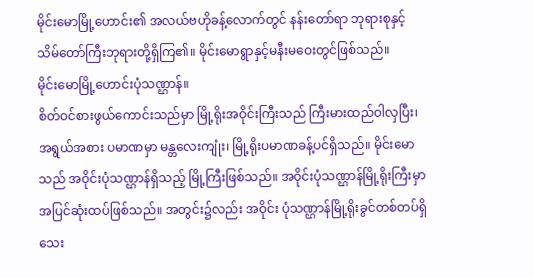မိုင်းမောမြို့ဟောင်း၏ အလယ်ဗဟိုခန့်လောက်တွင် နန်းတော်ရာ ဘုရားစုနှင့်သိမ်တော်ကြီးဘုရားတို့ရှိကြ၏။ မိုင်းမောရွာနှင့်မနီးမဝေးတွင်ဖြစ်သည်။
မိုင်းမောမြို့ဟောင်းပုံသဏ္ဌာန်။
စိတ်ဝင်စားဖွယ်ကောင်းသည်မှာ မြို့ရိုးအဝိုင်းကြီးသည် ကြီးမားထည်ဝါလှပြီး၊ အရွယ်အစား ပမာဏမှာ မန္တလေးကျုံး၊ မြို့ရိုးပမာဏခန့်ပင်ရှိသည်။ မိုင်းမောသည် အဝိုင်းပုံသဏ္ဌာန်ရှိသည့် မြို့ကြီးဖြစ်သည်။ အဝိုင်းပုံသဏ္ဌာန်မြို့ရိုးကြီးမှာ အပြင်ဆုံးထပ်ဖြစ်သည်။ အတွင်း၌လည်း အဝိုင်း ပုံသဏ္ဌာန်မြို့ရိုးခွင်တစ်တပ်ရှိသေး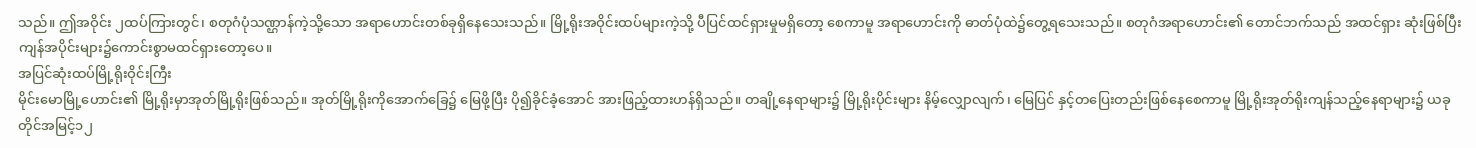သည်။ ဤအဝိုင်း ၂ထပ်ကြားတွင်၊ စတုဂံပုံသဏ္ဌာန်ကဲ့သို့သော အရာဟောင်းတစ်ခုရှိနေသေးသည်။ မြို့ရိုးအဝိုင်းထပ်များကဲ့သို့ ပီပြင်ထင်ရှားမှုမရှိတော့ စေကာမူ အရာဟောင်းကို ဓာတ်ပုံထဲ၌တွေ့ရသေးသည်။ စတုဂံအရာဟောင်း၏ တောင်ဘက်သည် အထင်ရှား ဆုံးဖြစ်ပြီး ကျန်အပိုင်းများ၌ကောင်းစွာမထင်ရှားတော့ပေ။
အပြင်ဆုံးထပ်မြို့ရိုးဝိုင်းကြီး
မိုင်းမောမြို့ဟောင်း၏ မြို့ရိုးမှာအုတ်မြို့ရိုးဖြစ်သည်။ အုတ်မြို့ရိုးကိုအောက်ခြေ၌ မြေဖို့ပြီး ပို၍ခိုင်ခံ့အောင် အားဖြည့်ထားဟန်ရှိသည်။ တချို့နေရာများ၌ မြို့ရိုးပိုင်းများ နိမ့်လျှောလျက်၊ မြေပြင် နှင့်တပြေးတည်းဖြစ်နေစေကာမူ မြို့ရိုးအုတ်ရိုးကျန်သည့်နေရာများ၌ ယခုတိုင်အမြင့်၁၂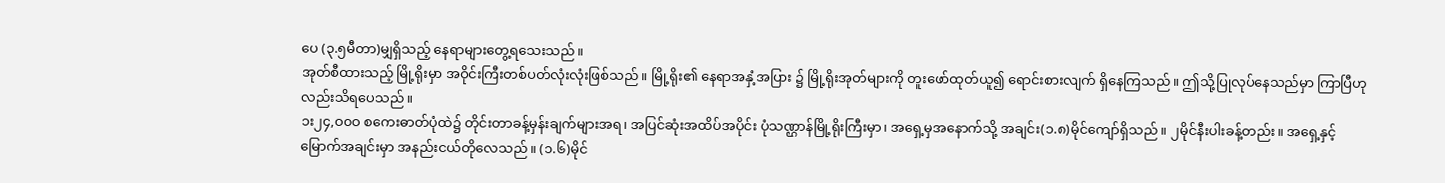ပေ (၃.၅မီတာ)မျှရှိသည့် နေရာများတွေ့ရသေးသည်။
အုတ်စီထားသည့် မြို့ရိုးမှာ အဝိုင်းကြီးတစ်ပတ်လုံးလုံးဖြစ်သည်။ မြို့ရိုး၏ နေရာအနှံ့အပြား ၌ မြို့ရိုးအုတ်များကို တူးဖော်ထုတ်ယူ၍ ရောင်းစားလျက် ရှိနေကြသည်။ ဤသို့ပြုလုပ်နေသည်မှာ ကြာပြီဟုလည်းသိရပေသည်။
၁း၂၄,ဝ၀ဝ စကေးဓာတ်ပုံထဲ၌ တိုင်းတာခန့်မှန်းချက်များအရ၊ အပြင်ဆုံးအထိပ်အပိုင်း ပုံသဏ္ဌာန်မြို့ရိုးကြီးမှာ၊ အရှေ့မှအနောက်သို့ အချင်း(၁.၈)မိုင်ကျော်ရှိသည်။ ၂မိုင်နီးပါးခန့်တည်း။ အရှေ့နှင့်မြောက်အချင်းမှာ အနည်းငယ်တိုလေသည်။ (၁.၆)မိုင်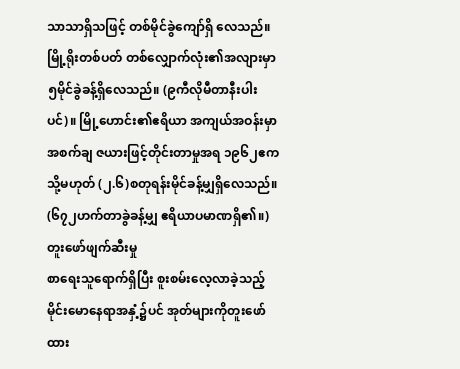သာသာရှိသဖြင့် တစ်မိုင်ခွဲကျော်ရှိ လေသည်။
မြို့ရိုးတစ်ပတ် တစ်လျှောက်လုံး၏အလျားမှာ ၅မိုင်ခွဲခန့်ရှိလေသည်။ (၉ကီလိုမီတာနီးပါးပင်)။ မြို့ဟောင်း၏ဧရိယာ အကျယ်အဝန်းမှာ အစက်ချ ဇယားဖြင့်တိုင်းတာမှုအရ ၁၉၆၂ဧက သို့မဟုတ် (၂.၆)စတုရန်းမိုင်ခန့်မျှရှိလေသည်။ (၆၇၂ဟက်တာခွဲခန့်မျှ ဧရိယာပမာဏရှိ၏။)
တူးဖော်ဖျက်ဆီးမှု
စာရေးသူရောက်ရှိပြီး စူးစမ်းလေ့လာခဲ့သည့် မိုင်းမောနေရာအနှံ့၌ပင် အုတ်များကိုတူးဖော် ထား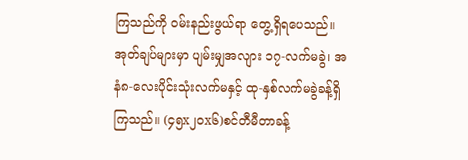ကြသည်ကို ဝမ်းနည်းဖွယ်ရာ တွေ့ရှိရပေသည်။ အုတ်ချပ်များမှာ ပျမ်းမျှအလျား ၁၇-လက်မခွဲ၊ အနံ၈-လေးပိုင်းသုံးလက်မနှင့် ထု-နှစ်လက်မခွဲခန့်ရှိကြသည်။ (၄၅x၂၀x၆)စင်တီမီတာခန့်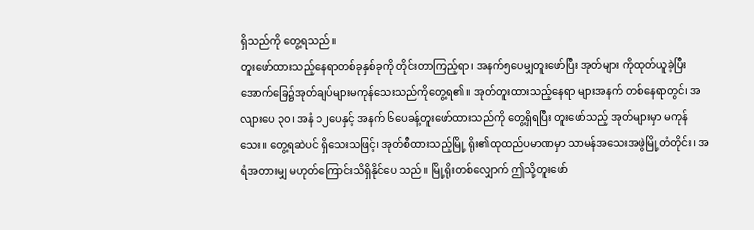ရှိသည်ကို တွေ့ရသည်။
တူးဖော်ထားသည့်နေရာတစ်ခုနှစ်ခုကို တိုင်းတာကြည့်ရာ၊ အနက်၅ပေမျှတူးဖော်ပြီး အုတ်များ ကိုထုတ်ယူခဲ့ပြီး အောက်ခြေ၌အုတ်ချပ်များမကုန်သေးသည်ကိုတွေ့ရ၏။ အုတ်တူးထားသည့်နေရာ များအနက် တစ်နေရာတွင်၊ အလျားပေ ၃၀၊ အနံ ၁၂ပေနှင့် အနက် ၆ပေခန့်တူးဖော်ထားသည်ကို တွေ့ရှိရပြီး တူးဖော်သည့် အုတ်များမှာ မကုန်သေး။ တွေ့ရဆဲပင် ရှိသေးသဖြင့်၊ အုတ်စီထားသည့်မြို့ ရိုး၏ထုထည်ပမာဏမှာ သာမန်အသေးအဖွဲမြို့တံတိုင်း၊ အရံအတားမျှ မဟုတ်ကြောင်းသိရှိနိုင်ပေ သည်။ မြို့ရိုးတစ်လျှောက် ဤသို့တူးဖော်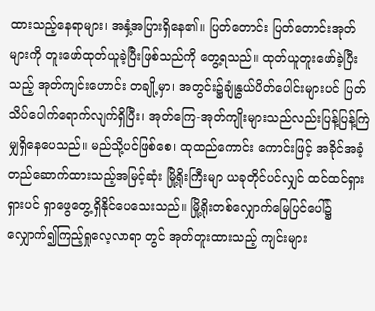ထားသည့်နေရာများ၊ အနှံ့အပြားရှိနေ၏။ ပြတ်တောင်း ပြတ်တောင်းအုတ်များကို တူးဖော်ထုတ်ယူခဲ့ပြီးဖြစ်သည်ကို တွေ့ရသည်။ ထုတ်ယူတူးဖော်ခဲ့ပြီးသည့် အုတ်ကျင်းဟောင်း တချို့မှာ၊ အတွင်း၌ချုံနွယ်ပိတ်ပေါင်းများပင် ပြတ်သိပ်ပေါက်ရောက်လျက်ရှိပြီး၊ အုတ်ကြေ-အုတ်ကျိုးများသည်လည်းပြန့်ပြန့်ကြဲမျှရှိနေပေသည်။ မည်သို့ပင်ဖြစ်စေ၊ ထုထည်ကောင်း ကောင်းဖြင့် အခိုင်အခံ့တည်ဆောက်ထားသည့်အမြင့်ဆုံး မြို့ရိုးကြီးမျာ ယခုတိုင်ပင်လျှင် ထင်ထင်ရှား ရှားပင် ရှာဖွေတွေ့ရှိနိုင်ပေသေးသည်။ မြို့ရိုးတစ်လျှောက်မြေပြင်ပေါ်၌ လျှောက်၍ကြည့်ရှုလေ့လာရာ တွင် အုတ်တူးထားသည့် ကျင်းများ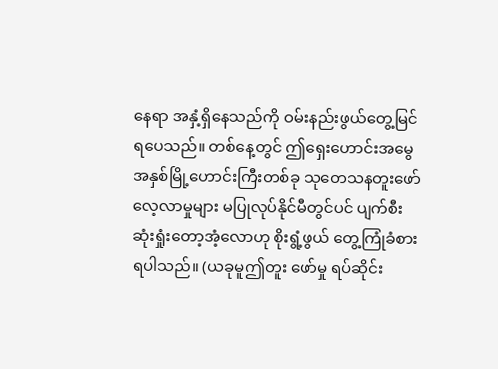နေရာ အနှံ့ရှိနေသည်ကို ဝမ်းနည်းဖွယ်တွေ့မြင်ရပေသည်။ တစ်နေ့တွင် ဤရှေးဟောင်းအမွေအနှစ်မြို့ဟောင်းကြီးတစ်ခု သုတေသနတူးဖော်လေ့လာမှုများ မပြုလုပ်နိုင်မီတွင်ပင် ပျက်စီးဆုံးရှုံးတော့အံ့လောဟု စိုးရွံ့ဖွယ် တွေ့ကြုံခံစားရပါသည်။ (ယခုမူဤတူး ဖော်မှု ရပ်ဆိုင်း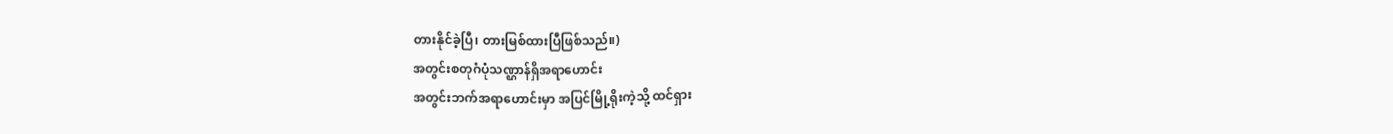တားနိုင်ခဲ့ပြီ၊ တားမြစ်ထားပြီဖြစ်သည်။)
အတွင်းစတုဂံပုံသဏ္ဌာန်ရှိအရာဟောင်း
အတွင်းဘက်အရာဟောင်းမှာ အပြင်မြို့ရိုးကဲ့သို့ ထင်ရှား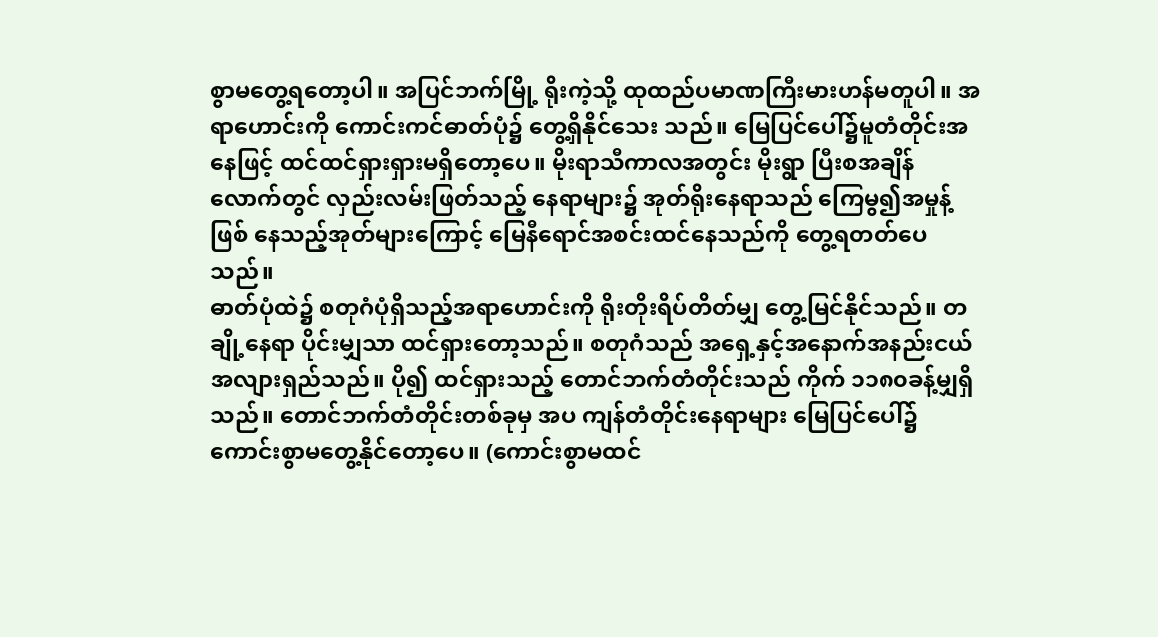စွာမတွေ့ရတော့ပါ။ အပြင်ဘက်မြို့ ရိုးကဲ့သို့ ထုထည်ပမာဏကြီးမားဟန်မတူပါ။ အရာဟောင်းကို ကောင်းကင်ဓာတ်ပုံ၌ တွေ့ရှိနိုင်သေး သည်။ မြေပြင်ပေါ်၌မူတံတိုင်းအနေဖြင့် ထင်ထင်ရှားရှားမရှိတော့ပေ။ မိုးရာသီကာလအတွင်း မိုးရွာ ပြီးစအချိန်လောက်တွင် လှည်းလမ်းဖြတ်သည့် နေရာများ၌ အုတ်ရိုးနေရာသည် ကြေမွ၍အမှုန့်ဖြစ် နေသည့်အုတ်များကြောင့် မြေနီရောင်အစင်းထင်နေသည်ကို တွေ့ရတတ်ပေသည်။
ဓာတ်ပုံထဲ၌ စတုဂံပုံရှိသည့်အရာဟောင်းကို ရိုးတိုးရိပ်တိတ်မျှ တွေ့မြင်နိုင်သည်။ တချို့နေရာ ပိုင်းမျှသာ ထင်ရှားတော့သည်။ စတုဂံသည် အရှေ့နှင့်အနောက်အနည်းငယ် အလျားရှည်သည်။ ပို၍ ထင်ရှားသည့် တောင်ဘက်တံတိုင်းသည် ကိုက် ၁၁၈၀ခန့်မျှရှိသည်။ တောင်ဘက်တံတိုင်းတစ်ခုမှ အပ ကျန်တံတိုင်းနေရာများ မြေပြင်ပေါ်၌ ကောင်းစွာမတွေ့နိုင်တော့ပေ။ (ကောင်းစွာမထင်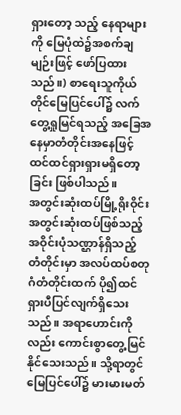ရှားတော့ သည့် နေရာများကို မြေပုံထဲ၌အစက်ချမျဉ်းဖြင့် ဖော်ပြထားသည်။) စာရေးသူကိုယ်တိုင်မြေပြင်ပေါ်၌ လက်တွေ့ရှုမြင်ရသည့် အခြေအနေမှာတံတိုင်းအနေဖြင့် ထင်ထင်ရှားရှားမရှိတော့ခြင်း ဖြစ်ပါသည်။
အတွင်းဆုံးထပ်မြို့ရိုးဝိုင်း
အတွင်းဆုံးထပ်ဖြစ်သည့် အဝိုင်းပုံသဏ္ဌာန်ရှိသည့် တံတိုင်းမှာ အလပ်ထပ်စတုဂံတံတိုင်းထက် ပို၍ထင်ရှားပီပြင်လျက်ရှိသေးသည်။ အရာဟောင်းကိုလည်း ကောင်းစွာတွေ့မြင်နိုင်သေးသည်။ သို့ရာတွင်မြေပြင်ပေါ်၌ မားမားမတ်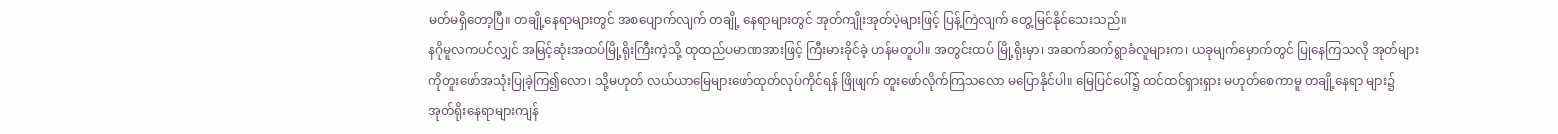မတ်မရှိတော့ပြီ။ တချို့နေရာများတွင် အစပျောက်လျက် တချို့ နေရာများတွင် အုတ်ကျိုးအုတ်ပဲ့များဖြင့် ပြန့်ကြဲလျက် တွေ့မြင်နိုင်သေးသည်။
နဂိုမူလကပင်လျှင် အမြင့်ဆုံးအထပ်မြို့ရိုးကြီးကဲ့သို့ ထုထည်ပမာဏအားဖြင့် ကြီးမားခိုင်ခဲ့ ဟန်မတူပါ။ အတွင်းထပ် မြို့ရိုးမှာ၊ အဆက်ဆက်ရွာခံလူများက၊ ယခုမျက်မှောက်တွင် ပြုနေကြသလို အုတ်များကိုတူးဖော်အသုံးပြုခဲ့ကြ၍လော၊ သို့မဟုတ် လယ်ယာမြေများဖော်ထုတ်လုပ်ကိုင်ရန် ဖြိုဖျက် တူးဖော်လိုက်ကြသလော မပြောနိုင်ပါ။ မြေပြင်ပေါ်၌ ထင်ထင်ရှားရှား မဟုတ်စေကာမူ တချို့နေရာ များ၌ အုတ်ရိုးနေရာများကျန်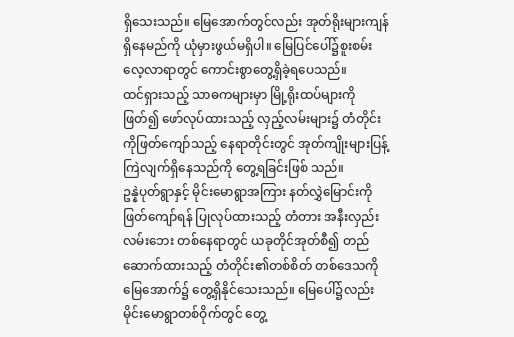ရှိသေးသည်။ မြေအောက်တွင်လည်း အုတ်ရိုးများကျန်ရှိနေမည်ကို ယုံမှားဖွယ်မရှိပါ။ မြေပြင်ပေါ်၌စူးစမ်းလေ့လာရာတွင် ကောင်းစွာတွေ့ရှိခဲ့ရပေသည်။
ထင်ရှားသည့် သာဓကများမှာ မြို့ရိုးထပ်များကိုဖြတ်၍ ဖော်လုပ်ထားသည့် လှည့်လမ်းများ၌ တံတိုင်းကိုဖြတ်ကျော်သည့် နေရာတိုင်းတွင် အုတ်ကျိုးများပြန့်ကြဲလျက်ရှိနေသည်ကို တွေ့ရခြင်းဖြစ် သည်။
ဥန္နဲပုတ်ရွာနှင့် မိုင်းမောရွာအကြား နတ်လွှဲမြောင်းကိုဖြတ်ကျော်ရန် ပြုလုပ်ထားသည့် တံတား အနီးလှည်းလမ်းဘေး တစ်နေရာတွင် ယခုတိုင်အုတ်စီ၍ တည်ဆောက်ထားသည့် တံတိုင်း၏တစ်စိတ် တစ်ဒေသကို မြေအောက်၌ တွေ့ရှိနိုင်သေးသည်။ မြေပေါ်၌လည်း မိုင်းမောရွာတစ်ဝိုက်တွင် တွေ့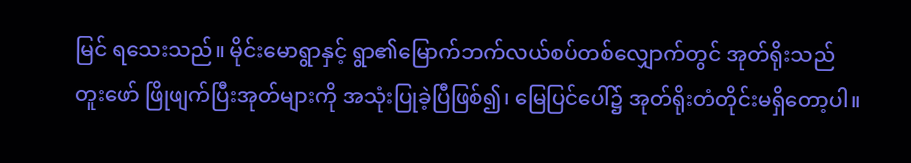မြင် ရသေးသည်။ မိုင်းမောရွာနှင့် ရွာ၏မြောက်ဘက်လယ်စပ်တစ်လျှောက်တွင် အုတ်ရိုးသည် တူးဖော် ဖြိုဖျက်ပြီးအုတ်များကို အသုံးပြုခဲ့ပြီဖြစ်၍၊ မြေပြင်ပေါ်၌ အုတ်ရိုးတံတိုင်းမရှိတော့ပါ။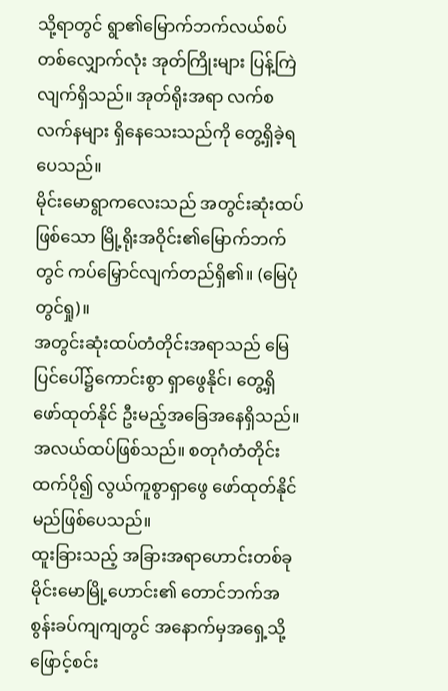သို့ရာတွင် ရွာ၏မြောက်ဘက်လယ်စပ်တစ်လျှောက်လုံး အုတ်ကြိုးများ ပြန့်ကြဲလျက်ရှိသည်။ အုတ်ရိုးအရာ လက်စလက်နများ ရှိနေသေးသည်ကို တွေ့ရှိခဲ့ရပေသည်။
မိုင်းမောရွာကလေးသည် အတွင်းဆုံးထပ်ဖြစ်သော မြို့ရိုးအဝိုင်း၏မြောက်ဘက်တွင် ကပ်မြှောင်လျက်တည်ရှိ၏။ (မြေပုံတွင်ရှု)။
အတွင်းဆုံးထပ်တံတိုင်းအရာသည် မြေပြင်ပေါ်၌ကောင်းစွာ ရှာဖွေနိုင်၊ တွေ့ရှိဖော်ထုတ်နိုင် ဦးမည့်အခြေအနေရှိသည်။ အလယ်ထပ်ဖြစ်သည်။ စတုဂံတံတိုင်းထက်ပို၍ လွယ်ကူစွာရှာဖွေ ဖော်ထုတ်နိုင်မည်ဖြစ်ပေသည်။
ထူးခြားသည့် အခြားအရာဟောင်းတစ်ခု
မိုင်းမောမြို့ဟောင်း၏ တောင်ဘက်အစွန်းခပ်ကျကျတွင် အနောက်မှအရှေ့သို့ ဖြောင့်စင်း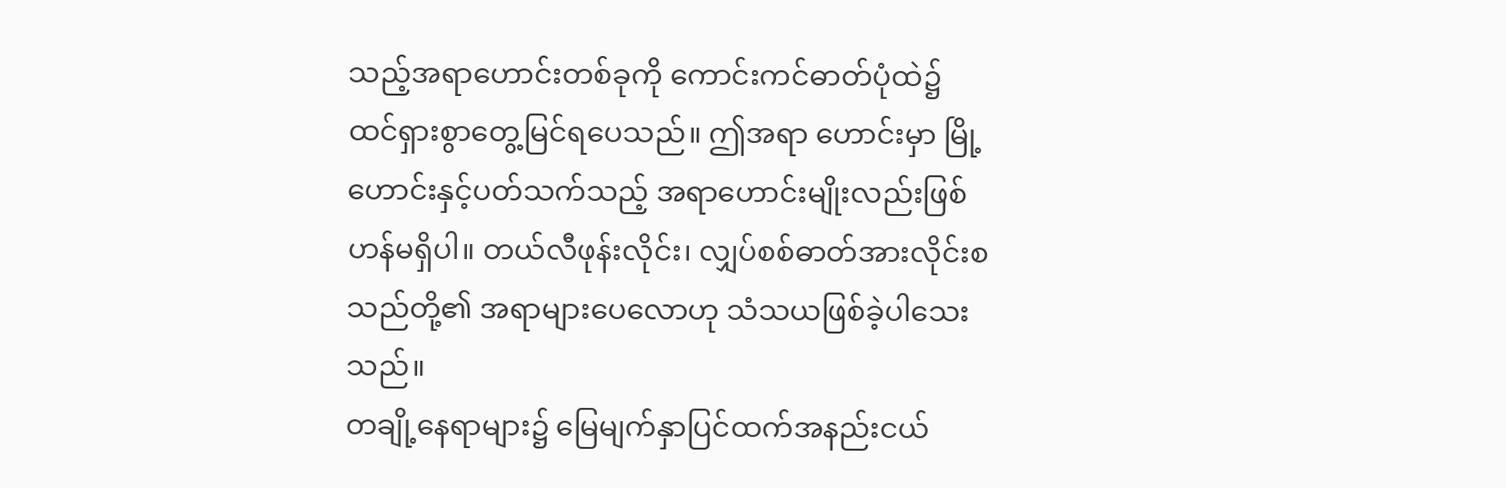သည့်အရာဟောင်းတစ်ခုကို ကောင်းကင်ဓာတ်ပုံထဲ၌ ထင်ရှားစွာတွေ့မြင်ရပေသည်။ ဤအရာ ဟောင်းမှာ မြို့ဟောင်းနှင့်ပတ်သက်သည့် အရာဟောင်းမျိုးလည်းဖြစ်ဟန်မရှိပါ။ တယ်လီဖုန်းလိုင်း၊ လျှပ်စစ်ဓာတ်အားလိုင်းစသည်တို့၏ အရာများပေလောဟု သံသယဖြစ်ခဲ့ပါသေးသည်။
တချို့နေရာများ၌ မြေမျက်နှာပြင်ထက်အနည်းငယ်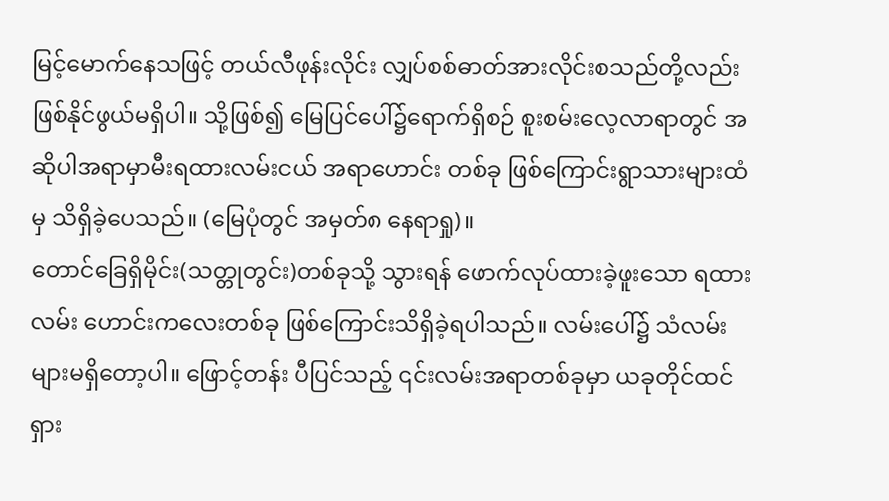မြင့်မောက်နေသဖြင့် တယ်လီဖုန်းလိုင်း လျှပ်စစ်ဓာတ်အားလိုင်းစသည်တို့လည်း ဖြစ်နိုင်ဖွယ်မရှိပါ။ သို့ဖြစ်၍ မြေပြင်ပေါ်၌ရောက်ရှိစဉ် စူးစမ်းလေ့လာရာတွင် အဆိုပါအရာမှာမီးရထားလမ်းငယ် အရာဟောင်း တစ်ခု ဖြစ်ကြောင်းရွာသားများထံမှ သိရှိခဲ့ပေသည်။ (မြေပုံတွင် အမှတ်၈ နေရာရှု)။
တောင်ခြေရှိမိုင်း(သတ္တုတွင်း)တစ်ခုသို့ သွားရန် ဖောက်လုပ်ထားခဲ့ဖူးသော ရထားလမ်း ဟောင်းကလေးတစ်ခု ဖြစ်ကြောင်းသိရှိခဲ့ရပါသည်။ လမ်းပေါ်၌ သံလမ်းများမရှိတော့ပါ။ ဖြောင့်တန်း ပီပြင်သည့် ၎င်းလမ်းအရာတစ်ခုမှာ ယခုတိုင်ထင်ရှား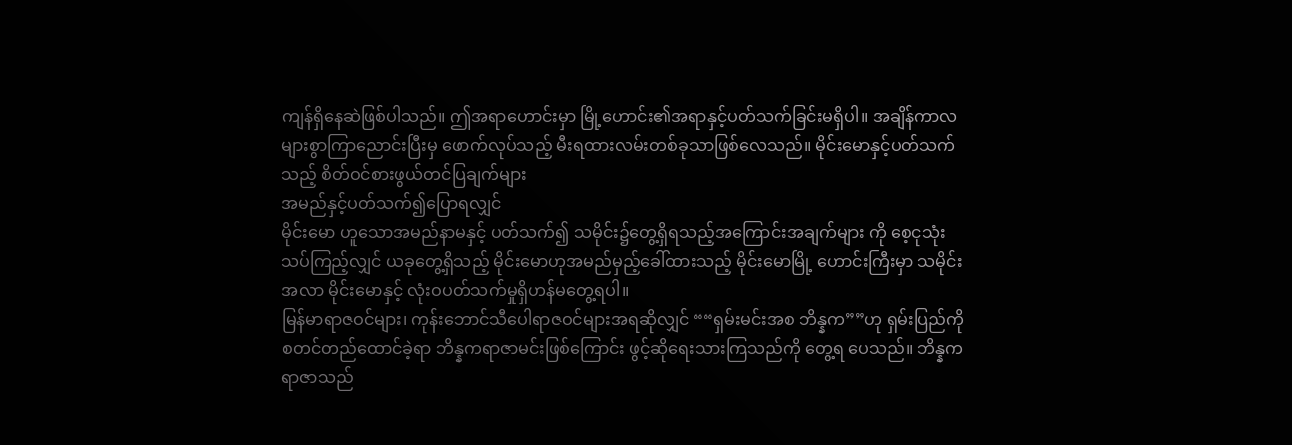ကျန်ရှိနေဆဲဖြစ်ပါသည်။ ဤအရာဟောင်းမှာ မြို့ဟောင်း၏အရာနှင့်ပတ်သက်ခြင်းမရှိပါ။ အချိန်ကာလများစွာကြာညောင်းပြီးမှ ဖောက်လုပ်သည့် မီးရထားလမ်းတစ်ခုသာဖြစ်လေသည်။ မိုင်းမောနှင့်ပတ်သက်သည့် စိတ်ဝင်စားဖွယ်တင်ပြချက်များ
အမည်နှင့်ပတ်သက်၍ပြောရလျှင်
မိုင်းမော ဟူသောအမည်နာမနှင့် ပတ်သက်၍ သမိုင်း၌တွေ့ရှိရသည့်အကြောင်းအချက်များ ကို စေ့ငုသုံးသပ်ကြည့်လျှင် ယခုတွေ့ရှိသည့် မိုင်းမောဟုအမည်မှည့်ခေါ်ထားသည့် မိုင်းမောမြို့ ဟောင်းကြီးမှာ သမိုင်းအလာ မိုင်းမောနှင့် လုံးဝပတ်သက်မှုရှိဟန်မတွေ့ရပါ။
မြန်မာရာဇဝင်များ၊ ကုန်းဘောင်သီပေါရာဇဝင်များအရဆိုလျှင် ““ရှမ်းမင်းအစ ဘိန္နက””ဟု ရှမ်းပြည်ကိုစတင်တည်ထောင်ခဲ့ရာ ဘိန္နကရာဇာမင်းဖြစ်ကြောင်း ဖွင့်ဆိုရေးသားကြသည်ကို တွေ့ရ ပေသည်။ ဘိန္နကရာဇာသည်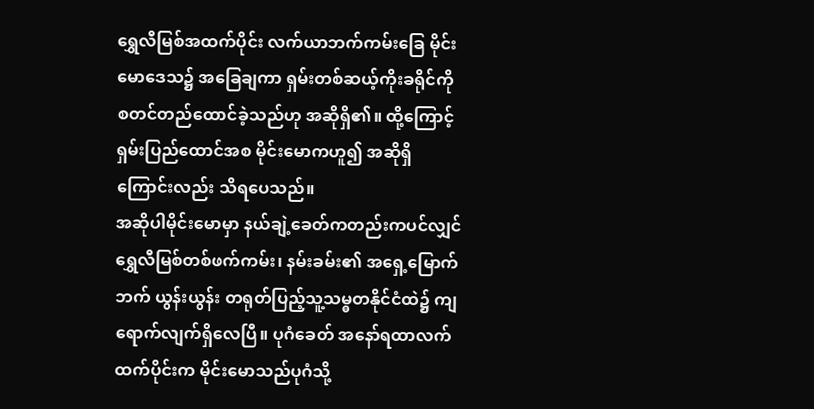ရွှေလီမြစ်အထက်ပိုင်း လက်ယာဘက်ကမ်းခြေ မိုင်းမောဒေသ၌ အခြေချကာ ရှမ်းတစ်ဆယ့်ကိုးခရိုင်ကိုစတင်တည်ထောင်ခဲ့သည်ဟု အဆိုရှိ၏။ ထို့ကြောင့် ရှမ်းပြည်ထောင်အစ မိုင်းမောကဟူ၍ အဆိုရှိကြောင်းလည်း သိရပေသည်။
အဆိုပါမိုင်းမောမှာ နယ်ချဲ့ခေတ်ကတည်းကပင်လျှင် ရွှေလီမြစ်တစ်ဖက်ကမ်း၊ နမ်းခမ်း၏ အရှေ့မြောက်ဘက် ယွန်းယွန်း တရုတ်ပြည့်သူ့သမ္ဓတနိုင်ငံထဲ၌ ကျရောက်လျက်ရှိလေပြီ။ ပုဂံခေတ် အနော်ရထာလက်ထက်ပိုင်းက မိုင်းမောသည်ပုဂံသို့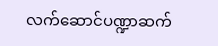လက်ဆောင်ပဏ္ဍာဆက်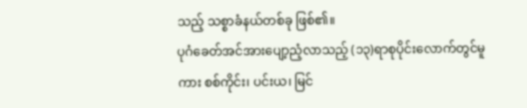သည့် သစ္စာခံနယ်တစ်ခု ဖြစ်၏။
ပုဂံခေတ်အင်အားပျော့ညံ့လာသည့် (၁၃)ရာစုပိုင်းလောက်တွင်မူကား စစ်ကိုင်း၊ ပင်းယ၊ မြင်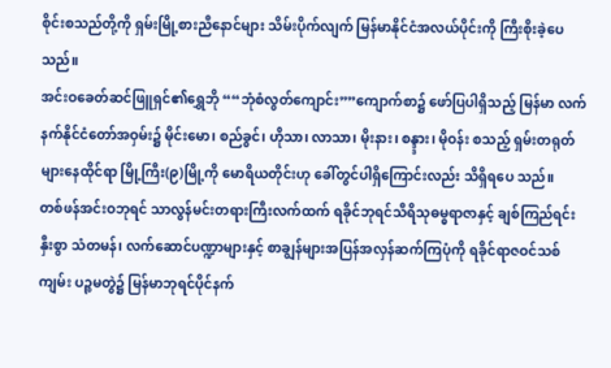စိုင်းစသည်တို့ကို ရှမ်းမြို့စားညီနောင်များ သိမ်းပိုက်လျက် မြန်မာနိုင်ငံအလယ်ပိုင်းကို ကြီးစိုးခဲ့ပေ သည်။
အင်းဝခေတ်ဆင်ဖြူရှင်၏ရွှေဘို ““ဘုံစံလွတ်ကျောင်း””ကျောက်စာ၌ ဖော်ပြပါရှိသည့် မြန်မာ လက်နက်နိုင်ငံတော်အဝှမ်း၌ မိုင်းမော၊ စည်ခွင်၊ ဟိုသာ၊ လာသာ၊ မိုးနား၊ စန္ဒ္ဒား၊ မိုဝန်း စသည့် ရှမ်းတရုတ်များနေထိုင်ရာ မြို့ကြီး(၉)မြို့ကို မောရိယတိုင်းဟု ခေါ်တွင်ပါရှိကြောင်းလည်း သိရှိရပေ သည်။
တစ်ဖန်အင်းဝဘုရင် သာလွန်မင်းတရားကြီးလက်ထက် ရခိုင်ဘုရင်သီရိသုဓမ္ဓရာဇာနှင့် ချစ်ကြည်ရင်းနှီးစွာ သံတမန်၊ လက်ဆောင်ပဏ္ဍာများနှင့် စာချွန်များအပြန်အလှန်ဆက်ကြပုံကို ရခိုင်ရာဇဝင်သစ်ကျမ်း ပဉ္စမတွဲ၌ မြန်မာဘုရင်ပိုင်နက်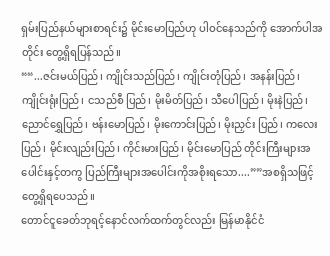ရှမ်းပြည်နယ်များစာရင်း၌ မိုင်းမောပြည်ဟု ပါဝင်နေသည်ကို အောက်ပါအတိုင်း တွေ့ရှိရပြန်သည်။
““...ဇင်းမယ်ပြည်၊ ကျိုင်းသည်ပြည်၊ ကျိုင်းတုံပြည်၊ အနန်းပြည်၊ ကျိုင်းရုံးပြည်၊ ငသည်စီ ပြည်၊ မိုးမိတ်ပြည်၊ သီပေါပြည်၊ မိုးနဲပြည်၊ ညောင်ရွှေပြည်၊ ဗန်းမောပြည်၊ မိုးကောင်းပြည်၊ မိုးညှင်း ပြည်၊ ကလေးပြည်၊ မိုင်းလျည်းပြည်၊ ကိုင်းမားပြည်၊ မိုင်းမောပြည် တိုင်းကြီးများအပေါင်းနှင့်တကွ ပြည်ကြီးများအပေါင်းကိုအစိုးရသော....””အစရှိသဖြင့် တွေ့ရှိရပေသည်။
တောင်ငူခေတ်ဘုရင့်နောင်လက်ထက်တွင်လည်း မြန်မာနိုင်ငံ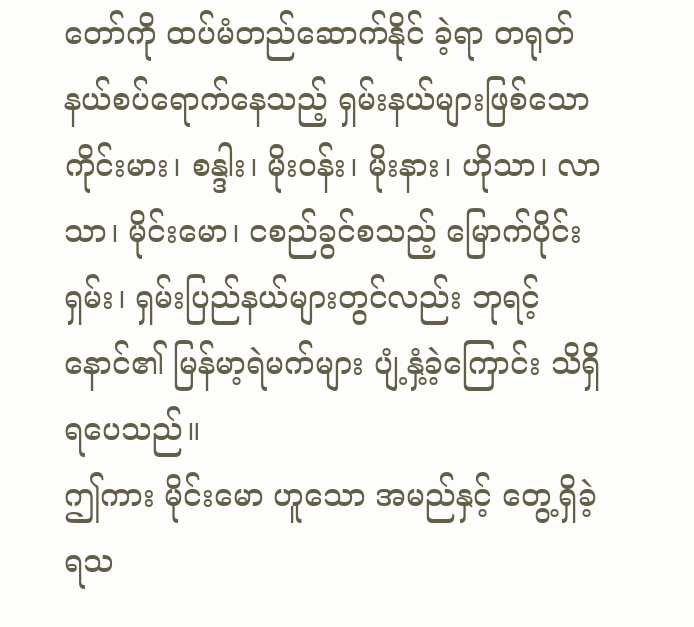တော်ကို ထပ်မံတည်ဆောက်နိုင် ခဲ့ရာ တရုတ်နယ်စပ်ရောက်နေသည့် ရှမ်းနယ်များဖြစ်သော ကိုင်းမား၊ စန္ဒါး၊ မိုးဝန်း၊ မိုးနား၊ ဟိုသာ၊ လာသာ၊ မိုင်းမော၊ ငစည်ခွင်စသည့် မြောက်ပိုင်းရှမ်း၊ ရှမ်းပြည်နယ်များတွင်လည်း ဘုရင့်နောင်၏ မြန်မာ့ရဲမက်များ ပျံ့နှံ့ခဲ့ကြောင်း သိရှိရပေသည်။
ဤကား မိုင်းမော ဟူသော အမည်နှင့် တွေ့ရှိခဲ့ရသ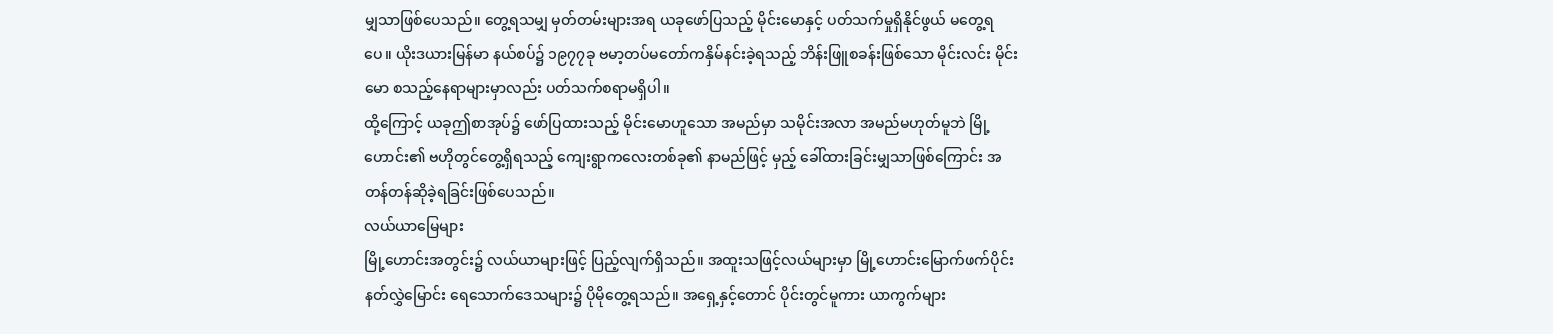မျှသာဖြစ်ပေသည်။ တွေ့ရသမျှ မှတ်တမ်းများအရ ယခုဖော်ပြသည့် မိုင်းမောနှင့် ပတ်သက်မှုရှိနိုင်ဖွယ် မတွေ့ရပေ။ ယိုးဒယားမြန်မာ နယ်စပ်၌ ၁၉၇၇ခု ဗမာ့တပ်မတော်ကနှိမ်နင်းခဲ့ရသည့် ဘိန်းဖြူစခန်းဖြစ်သော မိုင်းလင်း မိုင်းမော စသည့်နေရာများမှာလည်း ပတ်သက်စရာမရှိပါ။
ထို့ကြောင့် ယခုဤစာအုပ်၌ ဖော်ပြထားသည့် မိုင်းမောဟူသော အမည်မှာ သမိုင်းအလာ အမည်မဟုတ်မူဘဲ မြို့ဟောင်း၏ ဗဟိုတွင်တွေ့ရှိရသည့် ကျေးရွာကလေးတစ်ခု၏ နာမည်ဖြင့် မှည့် ခေါ်ထားခြင်းမျှသာဖြစ်ကြောင်း အတန်တန်ဆိုခဲ့ရခြင်းဖြစ်ပေသည်။
လယ်ယာမြေများ
မြို့ဟောင်းအတွင်း၌ လယ်ယာများဖြင့် ပြည့်လျက်ရှိသည်။ အထူးသဖြင့်လယ်များမှာ မြို့ဟောင်းမြောက်ဖက်ပိုင်း နတ်လွှဲမြောင်း ရေသောက်ဒေသများ၌ ပိုမိုတွေ့ရသည်။ အရှေ့နှင့်တောင် ပိုင်းတွင်မူကား ယာကွက်များ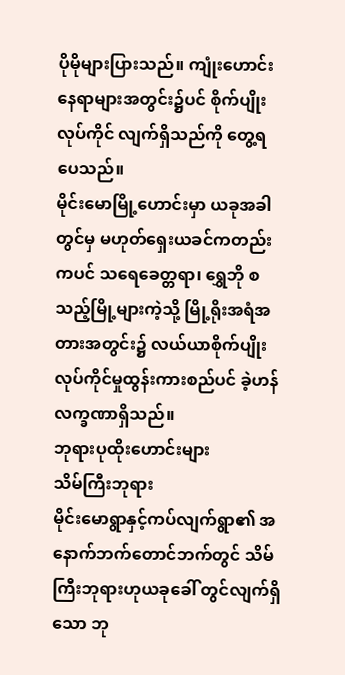ပိုမိုများပြားသည်။ ကျုံးဟောင်းနေရာများအတွင်း၌ပင် စိုက်ပျိုးလုပ်ကိုင် လျက်ရှိသည်ကို တွေ့ရပေသည်။
မိုင်းမောမြို့ဟောင်းမှာ ယခုအခါတွင်မှ မဟုတ်ရှေးယခင်ကတည်းကပင် သရေခေတ္တရာ၊ ရွှေဘို စသည့်မြို့များကဲ့သို့ မြို့ရိုးအရံအတားအတွင်း၌ လယ်ယာစိုက်ပျိုးလုပ်ကိုင်မှုထွန်းကားစည်ပင် ခဲ့ဟန်လက္ခဏာရှိသည်။
ဘုရားပုထိုးဟောင်းများ
သိမ်ကြီးဘုရား
မိုင်းမောရွာနှင့်ကပ်လျက်ရွာ၏ အနောက်ဘက်တောင်ဘက်တွင် သိမ်ကြီးဘုရားဟုယခုခေါ် တွင်လျက်ရှိသော ဘု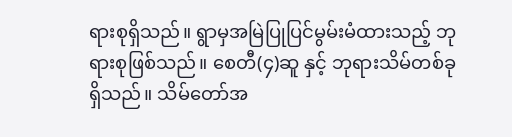ရားစုရှိသည်။ ရွာမှအမြဲပြုပြင်မွမ်းမံထားသည့် ဘုရားစုဖြစ်သည်။ စေတီ(၄)ဆူ နှင့် ဘုရားသိမ်တစ်ခုရှိသည်။ သိမ်တော်အ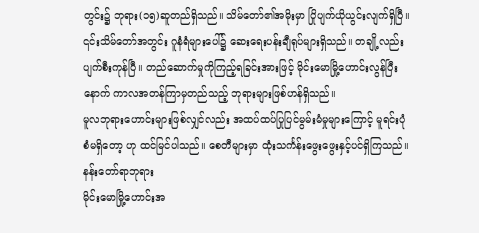တွင်း၌ ဘုရား(၁၅)ဆူတည်ရှိသည်။ သိမ်တော်၏အမိုးမှာ ပြိုပျက်ယိုယွင်းလျက်ရှိပြီ။ ၎င်းသိမ်တော်အတွင်း ဂူနံရံများပေါ်၌ ဆေးရေးပန်းချီရုပ်များရှိသည်။ တချို့လည်း ပျက်စီးကုန်ပြီ။ တည်ဆောက်မှုကိုကြည့်ရခြင်းအားဖြင့် မိုင်းမောမြို့ဟောင်းလွန်ပြီးနောက် ကာလအတန်ကြာမှတည်သည့် ဘုရားများဖြစ်ဟန်ရှိသည်။
မူလဘုရားဟောင်းများဖြစ်လျှင်လည်း အထပ်ထပ်ပြုပြင်မွမ်းမံမှုများကြောင့် မူရင်းပုံစံမရှိတော့ ဟု ထင်မြင်ပါသည်။ စေတီများမှာ ထုံးသင်္ကန်းဖွေးဖွေးနှင့်ပင်ရှိကြသည်။
နန်းတော်ရာဘုရား
မိုင်းမောမြို့ဟောင်းအ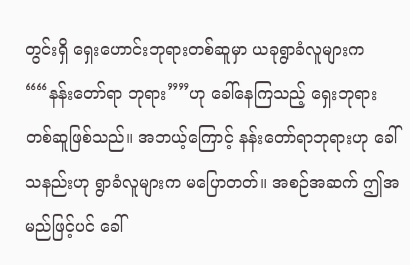တွင်းရှိ ရှေးဟောင်းဘုရားတစ်ဆူမှာ ယခုရွာခံလူများက ““နန်းတော်ရာ ဘုရား””ဟု ခေါ်နေကြသည့် ရှေးဘုရားတစ်ဆူဖြစ်သည်။ အဘယ့်ကြောင့် နန်းတော်ရာဘုရားဟု ခေါ်သနည်းဟု ရွာခံလူများက မပြောတတ်။ အစဉ်အဆက် ဤအမည်ဖြင့်ပင် ခေါ်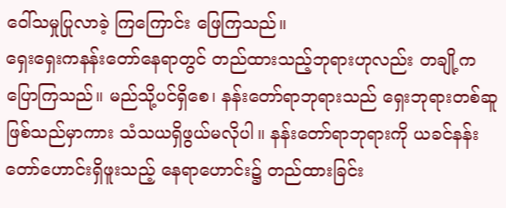ဝေါ်သမှုပြုလာခဲ့ ကြကြောင်း ဖြေကြသည်။
ရှေးရှေးကနန်းတော်နေရာတွင် တည်ထားသည့်ဘုရားဟုလည်း တချို့ကပြောကြသည်။ မည်သို့ပင်ရှိစေ၊ နန်းတော်ရာဘုရားသည် ရှေးဘုရားတစ်ဆူဖြစ်သည်မှာကား သံသယရှိဖွယ်မလိုပါ။ နန်းတော်ရာဘုရားကို ယခင်နန်းတော်ဟောင်းရှိဖူးသည့် နေရာဟောင်း၌ တည်ထားခြင်း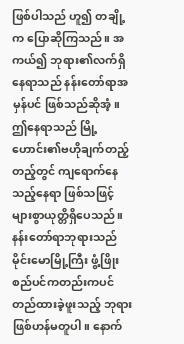ဖြစ်ပါသည် ဟူ၍ တချို့က ပြောဆိုကြသည်။ အကယ်၍ ဘုရား၏လက်ရှိနေရာသည် နန်းတော်ရာအမှန်ပင် ဖြစ်သည်ဆိုအံ့။ ဤနေရာသည် မြို့ဟောင်း၏ဗဟိုချက်တည့်တည့်တွင် ကျရောက်နေသည့်နေရာ ဖြစ်သဖြင့် များစွာယုတ္တိရှိပေသည်။
နန်းတော်ရာဘုရားသည် မိုင်းမောမြို့ကြီး ဖွံ့ဖြိုးစည်ပင်ကတည်းကပင် တည်ထားခဲ့ဖူးသည့် ဘုရားဖြစ်ဟန်မတူပါ။ နောက်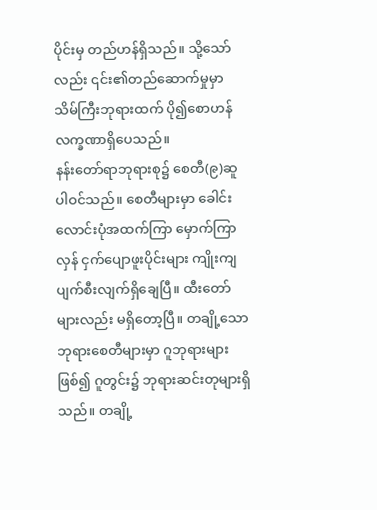ပိုင်းမှ တည်ဟန်ရှိသည်။ သို့သော်လည်း ၎င်း၏တည်ဆောက်မှုမှာ သိမ်ကြီးဘုရားထက် ပို၍စောဟန်လက္ခဏာရှိပေသည်။
နန်းတော်ရာဘုရားစု၌ စေတီ(၉)ဆူပါဝင်သည်။ စေတီများမှာ ခေါင်းလောင်းပုံအထက်ကြာ မှောက်ကြာလှန် ငှက်ပျောဖူးပိုင်းများ ကျိုးကျပျက်စီးလျက်ရှိချေပြီ။ ထီးတော်များလည်း မရှိတော့ပြီ။ တချို့သောဘုရားစေတီများမှာ ဂူဘုရားများဖြစ်၍ ဂူတွင်း၌ ဘုရားဆင်းတုများရှိသည်။ တချို့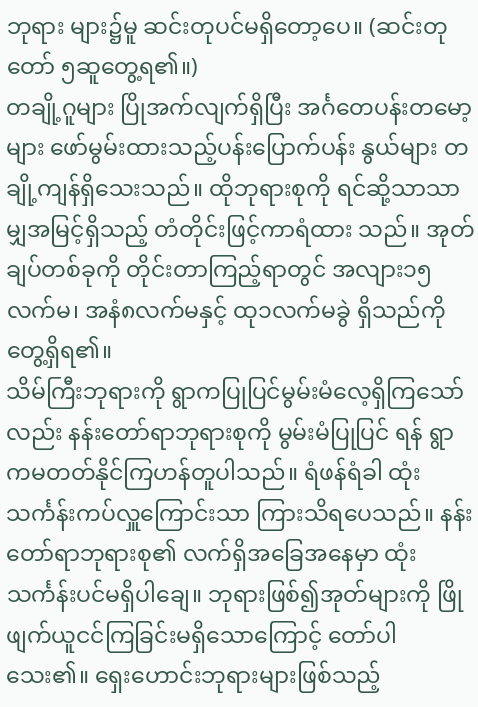ဘုရား များ၌မူ ဆင်းတုပင်မရှိတော့ပေ။ (ဆင်းတုတော် ၅ဆူတွေ့ရ၏။)
တချို့ဂူများ ပြိုအက်လျက်ရှိပြီး အင်္ဂတေပန်းတမော့များ ဖော်မွမ်းထားသည့်ပန်းပြောက်ပန်း နွယ်များ တချို့ကျန်ရှိသေးသည်။ ထိုဘုရားစုကို ရင်ဆို့သာသာမျှအမြင့်ရှိသည့် တံတိုင်းဖြင့်ကာရံထား သည်။ အုတ်ချပ်တစ်ခုကို တိုင်းတာကြည့်ရာတွင် အလျား၁၅လက်မ၊ အနံ၈လက်မနှင့် ထု၁လက်မခွဲ ရှိသည်ကို တွေ့ရှိရ၏။
သိမ်ကြီးဘုရားကို ရွာကပြုပြင်မွမ်းမံလေ့ရှိကြသော်လည်း နန်းတော်ရာဘုရားစုကို မွမ်းမံပြုပြင် ရန် ရွာကမတတ်နိုင်ကြဟန်တူပါသည်။ ရံဖန်ရံခါ ထုံးသင်္ကန်းကပ်လှူကြောင်းသာ ကြားသိရပေသည်။ နန်းတော်ရာဘုရားစု၏ လက်ရှိအခြေအနေမှာ ထုံးသင်္ကန်းပင်မရှိပါချေ။ ဘုရားဖြစ်၍အုတ်များကို ဖြိုဖျက်ယူငင်ကြခြင်းမရှိသောကြောင့် တော်ပါသေး၏။ ရှေးဟောင်းဘုရားများဖြစ်သည့်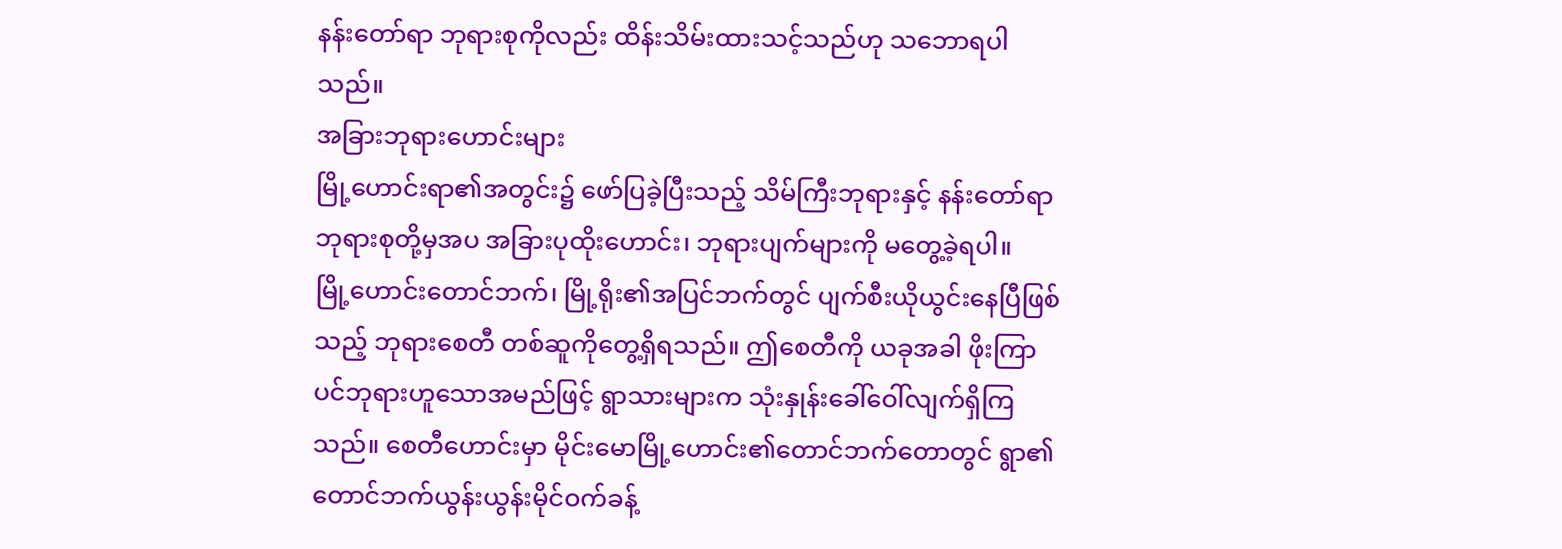နန်းတော်ရာ ဘုရားစုကိုလည်း ထိန်းသိမ်းထားသင့်သည်ဟု သဘောရပါသည်။
အခြားဘုရားဟောင်းများ
မြို့ဟောင်းရာ၏အတွင်း၌ ဖော်ပြခဲ့ပြီးသည့် သိမ်ကြီးဘုရားနှင့် နန်းတော်ရာဘုရားစုတို့မှအပ အခြားပုထိုးဟောင်း၊ ဘုရားပျက်များကို မတွေ့ခဲ့ရပါ။
မြို့ဟောင်းတောင်ဘက်၊ မြို့ရိုး၏အပြင်ဘက်တွင် ပျက်စီးယိုယွင်းနေပြီဖြစ်သည့် ဘုရားစေတီ တစ်ဆူကိုတွေ့ရှိရသည်။ ဤစေတီကို ယခုအခါ ဖိုးကြာပင်ဘုရားဟူသောအမည်ဖြင့် ရွာသားများက သုံးနှုန်းခေါ်ဝေါ်လျက်ရှိကြသည်။ စေတီဟောင်းမှာ မိုင်းမောမြို့ဟောင်း၏တောင်ဘက်တောတွင် ရွာ၏တောင်ဘက်ယွန်းယွန်းမိုင်ဝက်ခန့်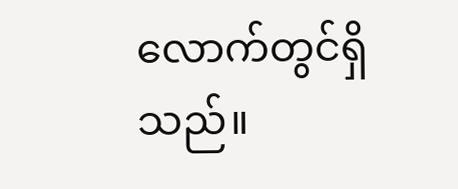လောက်တွင်ရှိသည်။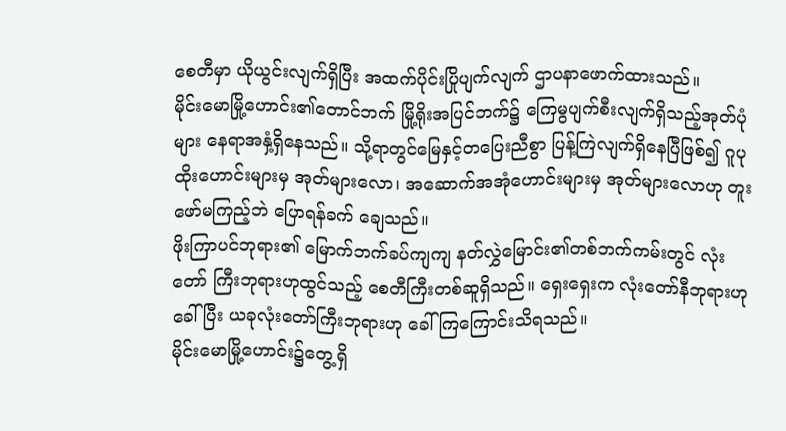စေတီမှာ ယိုယွင်းလျက်ရှိပြီး အထက်ပိုင်းပြိုပျက်လျက် ဌာပနာဖောက်ထားသည်။
မိုင်းမောမြို့ဟောင်း၏တောင်ဘက် မြို့ရိုးအပြင်ဘက်၌ ကြေမွပျက်စီးလျက်ရှိသည့်အုတ်ပုံများ နေရာအနှံ့ရှိနေသည်။ သို့ရာတွင်မြေနှင့်တပြေးညီစွာ ပြန့်ကြဲလျက်ရှိနေပြီဖြစ်၍ ဂူပုထိုးဟောင်းများမှ အုတ်များလော၊ အဆောက်အအုံဟောင်းများမှ အုတ်များလောဟု တူးဖော်မကြည့်ဘဲ ပြောရန်ခက် ချေသည်။
ဖိုးကြာပင်ဘုရား၏ မြောက်ဘက်ခပ်ကျကျ နတ်လွှဲမြောင်း၏တစ်ဘက်ကမ်းတွင် လုံးတော် ကြီးဘုရားဟုထွင်သည့် စေတီကြီးတစ်ဆူရှိသည်။ ရှေးရှေးက လုံးတော်နီဘုရားဟုခေါ်ပြီး ယခုလုံးတော်ကြီးဘုရားဟု ခေါ်ကြကြောင်းသိရသည်။
မိုင်းမောမြို့ဟောင်း၌တွေ့ရှိ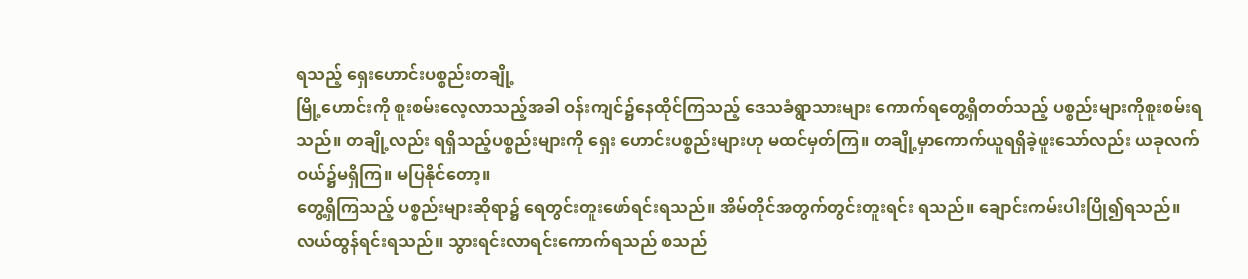ရသည့် ရှေးဟောင်းပစ္စည်းတချို့
မြို့ဟောင်းကို စူးစမ်းလေ့လာသည့်အခါ ဝန်းကျင်၌နေထိုင်ကြသည့် ဒေသခံရွာသားများ ကောက်ရတွေ့ရှိတတ်သည့် ပစ္စည်းများကိုစူးစမ်းရသည်။ တချို့လည်း ရရှိသည့်ပစ္စည်းများကို ရှေး ဟောင်းပစ္စည်းများဟု မထင်မှတ်ကြ။ တချို့မှာကောက်ယူရရှိခဲ့ဖူးသော်လည်း ယခုလက်ဝယ်၌မရှိကြ။ မပြနိုင်တော့။
တွေ့ရှိကြသည့် ပစ္စည်းများဆိုရာ၌ ရေတွင်းတူးဖော်ရင်းရသည်။ အိမ်တိုင်အတွက်တွင်းတူးရင်း ရသည်။ ချောင်းကမ်းပါးပြို၍ရသည်။ လယ်ထွန်ရင်းရသည်။ သွားရင်းလာရင်းကောက်ရသည် စသည်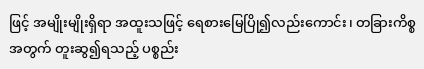ဖြင့် အမျိုးမျိုးရှိရာ အထူးသဖြင့် ရေစားမြေပြို၍လည်းကောင်း၊ တခြားကိစ္စအတွက် တူးဆွ၍ရသည့် ပစ္စည်း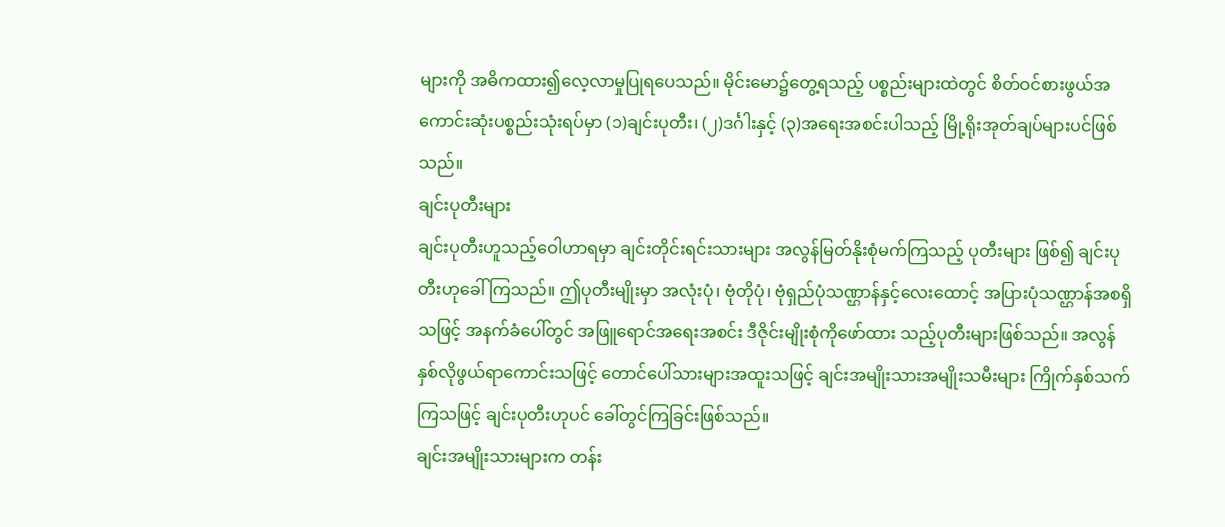များကို အဓိကထား၍လေ့လာမှုပြုရပေသည်။ မိုင်းမော၌တွေ့ရသည့် ပစ္စည်းများထဲတွင် စိတ်ဝင်စားဖွယ်အကောင်းဆုံးပစ္စည်းသုံးရပ်မှာ (၁)ချင်းပုတီး၊ (၂)ဒင်္ဂါးနှင့် (၃)အရေးအစင်းပါသည့် မြို့ရိုးအုတ်ချပ်များပင်ဖြစ်သည်။
ချင်းပုတီးများ
ချင်းပုတီးဟူသည့်ဝေါဟာရမှာ ချင်းတိုင်းရင်းသားများ အလွန်မြတ်နိုးစုံမက်ကြသည့် ပုတီးများ ဖြစ်၍ ချင်းပုတီးဟုခေါ်ကြသည်။ ဤပုတီးမျိုးမှာ အလုံးပုံ၊ ဗုံတိုပုံ၊ ဗုံရှည်ပုံသဏ္ဌာန်နှင့်လေးထောင့် အပြားပုံသဏ္ဌာန်အစရှိသဖြင့် အနက်ခံပေါ်တွင် အဖြူရောင်အရေးအစင်း ဒီဇိုင်းမျိုးစုံကိုဖော်ထား သည့်ပုတီးများဖြစ်သည်။ အလွန်နှစ်လိုဖွယ်ရာကောင်းသဖြင့် တောင်ပေါ်သားများအထူးသဖြင့် ချင်းအမျိုးသားအမျိုးသမီးများ ကြိုက်နှစ်သက်ကြသဖြင့် ချင်းပုတီးဟုပင် ခေါ်တွင်ကြခြင်းဖြစ်သည်။
ချင်းအမျိုးသားများက တန်း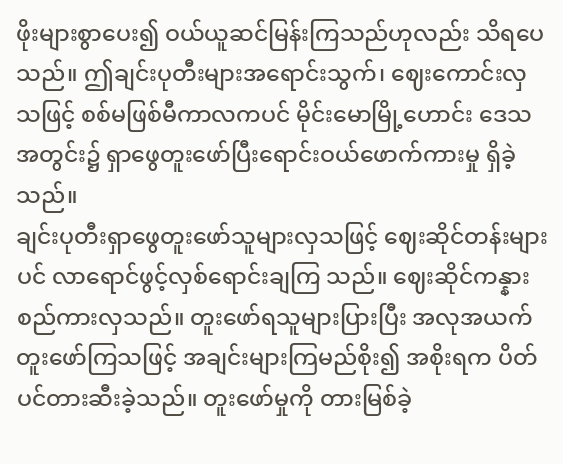ဖိုးများစွာပေး၍ ဝယ်ယူဆင်မြန်းကြသည်ဟုလည်း သိရပေသည်။ ဤချင်းပုတီးများအရောင်းသွက်၊ ဈေးကောင်းလှသဖြင့် စစ်မဖြစ်မီကာလကပင် မိုင်းမောမြို့ဟောင်း ဒေသအတွင်း၌ ရှာဖွေတူးဖော်ပြီးရောင်းဝယ်ဖောက်ကားမှု ရှိခဲ့သည်။
ချင်းပုတီးရှာဖွေတူးဖော်သူများလှသဖြင့် ဈေးဆိုင်တန်းများပင် လာရောင်ဖွင့်လှစ်ရောင်းချကြ သည်။ ဈေးဆိုင်ကန္နားစည်ကားလှသည်။ တူးဖော်ရသူများပြားပြီး အလုအယက်တူးဖော်ကြသဖြင့် အချင်းများကြမည်စိုး၍ အစိုးရက ပိတ်ပင်တားဆီးခဲ့သည်။ တူးဖော်မှုကို တားမြစ်ခဲ့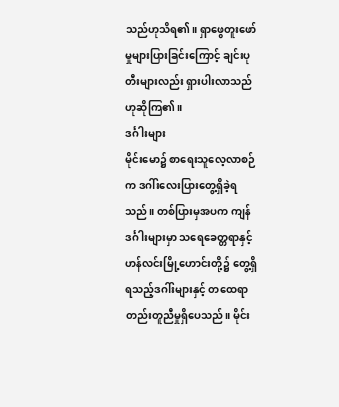သည်ဟုသိရ၏။ ရှာဖွေတူးဖော်မှုများပြားခြင်းကြောင့် ချင်းပုတီးများလည်း ရှားပါးလာသည်ဟုဆိုကြ၏။
ဒင်္ဂါးများ
မိုင်းမော၌ စာရေးသူလေ့လာစဉ်က ဒဂါ်းလေးပြားတွေ့ရှိခဲ့ရသည်။ တစ်ပြားမှအပက ကျန်ဒင်္ဂါးများမှာ သရေခေတ္တရာနှင့် ဟန်လင်းမြို့ဟောင်းတို့၌ တွေ့ရှိရသည့်ဒဂါ်းများနှင့် တထေရာ တည်းတူညီမှုရှိပေသည်။ မိုင်း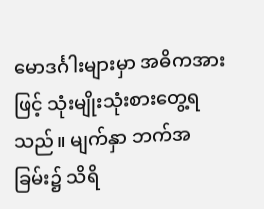မောဒင်္ဂါးများမှာ အဓိကအားဖြင့် သုံးမျိုးသုံးစားတွေ့ရသည်။ မျက်နှာ ဘက်အခြမ်း၌ သိရိ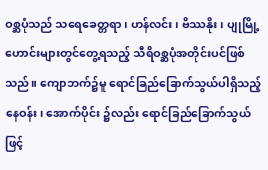ဝစ္ဆပုံသည် သရေခေတ္တရာ၊ ဟန်လင်း၊ ဗိဿနိုး၊ ပျုမြို့ဟောင်းများတွင်တွေ့ရသည့် သီရိဝစ္ဆပုံအတိုင်းပင်ဖြစ်သည်။ ကျောဘက်၌မူ ရောင်ခြည်ခြောက်သွယ်ပါရှိသည့်နေဝန်း၊ အောက်ပိုင်း ၌လည်း ရောင်ခြည်ခြောက်သွယ်ဖြင့်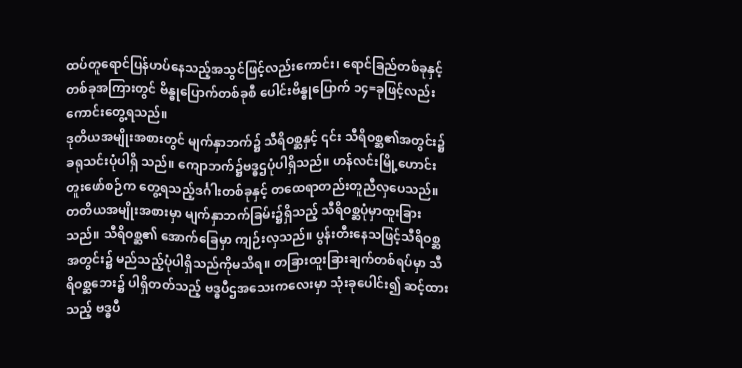ထပ်တူရောင်ပြန်ဟပ်နေသည့်အသွင်ဖြင့်လည်းကောင်း၊ ရောင်ခြည်တစ်ခုနှင့် တစ်ခုအကြားတွင် ဗိန္ဓုပြောက်တစ်ခုစီ ပေါင်းဗိန္ဓုပြောက် ၁၄=ခုဖြင့်လည်း ကောင်းတွေ့ရသည်။
ဒုတိယအမျိုးအစားတွင် မျက်နှာဘက်၌ သီရိဝစ္ဆနှင့် ၎င်း သီရိဝစ္ဆ၏အတွင်း၌ ခရုသင်းပုံပါရှိ သည်။ ကျောဘက်၌ဗဒ္ဓဌပုံပါရှိသည်။ ဟန်လင်းမြို့ဟောင်းတူးဖော်စဉ်က တွေ့ရသည့်ဒင်္ဂါးတစ်ခုနှင့် တထေရာတည်းတူညီလှပေသည်။
တတိယအမျိုးအစားမှာ မျက်နှာဘက်ခြမ်း၌ရှိသည့် သီရိဝစ္ဆပုံမှာထူးခြားသည်။ သီရိဝစ္ဆ၏ အောက်ခြေမှာ ကျဉ်းလှသည်။ ပွန်းတီးနေသဖြင့်သီရိဝစ္ဆအတွင်း၌ မည်သည့်ပုံပါရှိသည်ကိုမသိရ။ တခြားထူးခြားချက်တစ်ရပ်မှာ သီရိဝစ္ဆဘေး၌ ပါရှိတတ်သည့် ဗဒ္ဓပီဌအသေးကလေးမှာ သုံးခုပေါင်း၍ ဆင့်ထားသည့် ဗဒ္ဓပီ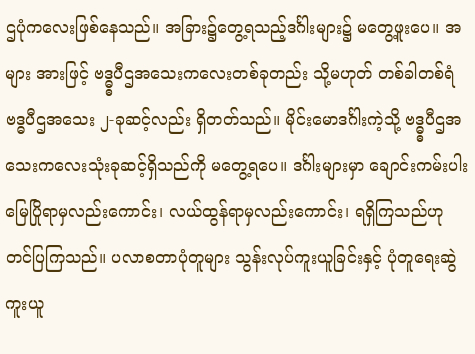ဌပုံကလေးဖြစ်နေသည်။ အခြား၌တွေ့ရသည့်ဒင်္ဂါးများ၌ မတွေ့ဖူးပေ။ အများ အားဖြင့် ဗဒ္ဓ္ဓပီဌအသေးကလေးတစ်ခုတည်း သို့မဟုတ် တစ်ခါတစ်ရံ ဗဒ္ဓပီဌအသေး ၂-ခုဆင့်လည်း ရှိတတ်သည်။ မိုင်းမောဒင်္ဂါးကဲ့သို့ ဗဒ္ဓ္ဓပီဌအသေးကလေးသုံးခုဆင့်ရှိသည်ကို မတွေ့ရပေ။ ဒင်္ဂါးများမှာ ချောင်းကမ်းပါးမြေပြိုရာမှလည်းကောင်း၊ လယ်ထွန်ရာမှလည်းကောင်း၊ ရရှိကြသည်ဟု တင်ပြကြသည်။ ပလာစတာပုံတူများ သွန်းလုပ်ကူးယူခြင်းနှင့် ပုံတူရေးဆွဲကူးယူ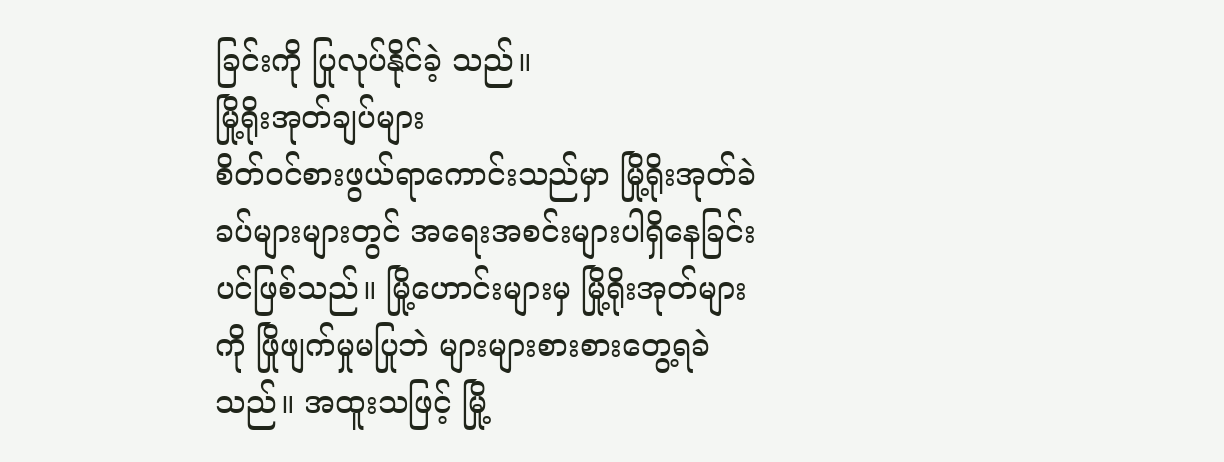ခြင်းကို ပြုလုပ်နိုင်ခဲ့ သည်။
မြို့ရိုးအုတ်ချပ်များ
စိတ်ဝင်စားဖွယ်ရာကောင်းသည်မှာ မြို့ရိုးအုတ်ခဲခပ်များများတွင် အရေးအစင်းများပါရှိနေခြင်း ပင်ဖြစ်သည်။ မြို့ဟောင်းများမှ မြို့ရိုးအုတ်များကို ဖြိုဖျက်မှုမပြုဘဲ များများစားစားတွေ့ရခဲသည်။ အထူးသဖြင့် မြို့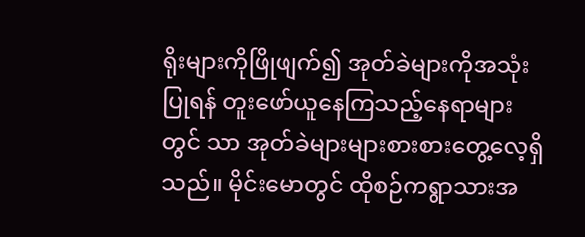ရိုးများကိုဖြိုဖျက်၍ အုတ်ခဲများကိုအသုံးပြုရန် တူးဖော်ယူနေကြသည့်နေရာများတွင် သာ အုတ်ခဲများများစားစားတွေ့လေ့ရှိသည်။ မိုင်းမောတွင် ထိုစဉ်ကရွာသားအ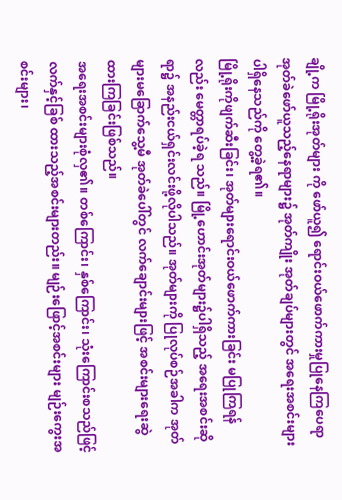ချို့က မြို့ရိုးအုတ်များ ကို ဖော်ယူ၍ ရောင်းဝယ်ဖောက်ကားမှုပြုနေကြပေရာ အုတ်ခဲဖော်ယူသည့်နေရာများ၌ အုတ်ကျိုး အုတ်ချပ်များတွင် အရေးအစင်းများပါရှိနေသည်ကို တွေ့ခဲ့ရ၏။
မြို့ရိုးကိုဖျက်ဆီးခြင်း၊ အုတ်များရောင်းဝယ်ဖောက်ကားခြင်း မပြုကြရန်လည်း မေတ္တာရပ်ခဲ့ရ သည်။ မြို့ဟောင်းအုတ်များ၌ပါရှိသည့် အရေးအစင်းဆိုရာ၌ အနည်းငယ်ရှင်းလင်းဖို့လိုပါသည်။ အုတ်များကို ပြုလုပ်စဉ်အခါက အုတ်များမခြောက်သွေ့မီ အုတ်ခဲပေါ်တွင် လက်ချောင်းများဖြင့် အစင်းများရေးဆွဲထားကြခြင်းဖြစ်သည်။
အရေးအစင်းများစုံလှ၏။ တစ်ကြောင်း၊ နှစ်ကြောင်း၊ သုံးကြောင်းစသည်ဖြင့် လက်နှင့်ခြစ် ထားသည့်အစင်းများတည်း။ မျဉ်းဖြောင့်အစင်းများ မျဉ်းကွေးအစင်းများ၊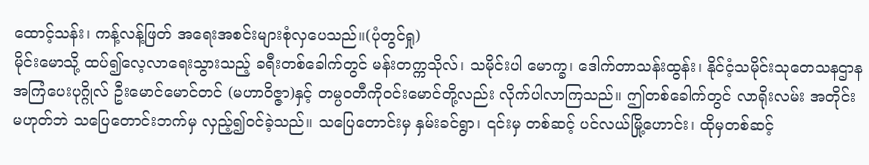ထောင့်သန်း၊ ကန့်လန့်ဖြတ် အရေးအစင်းများစုံလှပေသည်။(ပုံတွင်ရှု)
မိုင်းမောသို့ ထပ်၍လေ့လာရေးသွားသည့် ခရီးတစ်ခေါက်တွင် မန်းတက္ကသိုလ်၊ သမိုင်းပါ မောက္ခ၊ ဒေါက်တာသန်းထွန်း၊ နိုင်ငံ့သမိုင်းသုတေသနဌာန အကြံပေးပုဂ္ဂိုလ် ဦးမောင်မောင်တင် (မဟာဝိဇ္ဇာ)နှင့် တမ္ပဝတီကိုဝင်းမောင်တို့လည်း လိုက်ပါလာကြသည်။ ဤတစ်ခေါက်တွင် လာရိုးလမ်း အတိုင်းမဟုတ်ဘဲ သပြေတောင်းဘက်မှ လှည့်၍ဝင်ခဲ့သည်။ သပြေတောင်းမှ နှမ်းခင်ရွာ၊ ၎င်းမှ တစ်ဆင့် ပင်လယ်မြို့ဟောင်း၊ ထိုမှတစ်ဆင့်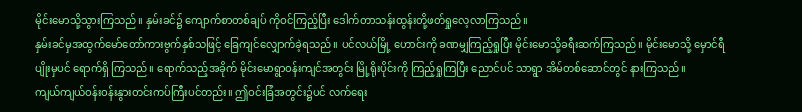မိုင်းမောသို့သွားကြသည်။ နှမ်းခင်၌ ကျောက်စာတစ်ချပ် ကိုဝင်ကြည့်ပြီး ဒေါက်တာသန်းထွန်းတို့ဖတ်ရှုလေ့လာကြသည်။
နှမ်းခင်မှအထွက်မော်တော်ကားဗွက်နှစ်သဖြင့် ခြေကျင်လျှောက်ခဲ့ရသည်။ ပင်လယ်မြို့ ဟောင်းကို ခဏမျှကြည့်ရှုပြီး မိုင်းမောသို့ခရီးဆက်ကြသည်။ မိုင်းမောသို့ မှောင်ရီပျိုးမှပင် ရောက်ရှိ ကြသည်။ ရောက်သည့်အခိုက် မိုင်းမောရွာဝန်းကျင်အတွင်း မြို့ရိုးပိုင်းကို ကြည့်ရှုကြပြီး ညောင်ပင် သာရွာ အိမ်တစ်ဆောင်တွင် နားကြသည်။
ကျယ်ကျယ်ဝန်းဝန်းနွားတင်းကပ်ကြီးပင်တည်း။ ဤဝင်းခြံအတွင်း၌ပင် လက်ရေး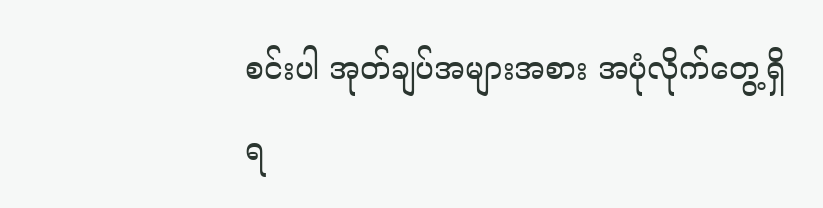စင်းပါ အုတ်ချပ်အများအစား အပုံလိုက်တွေ့ရှိရ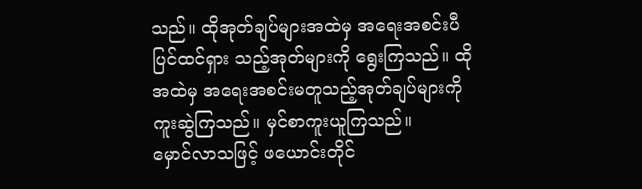သည်။ ထိုအုတ်ချပ်များအထဲမှ အရေးအစင်းပီပြင်ထင်ရှား သည့်အုတ်များကို ရွေးကြသည်။ ထိုအထဲမှ အရေးအစင်းမတူသည့်အုတ်ချပ်များကို ကူးဆွဲကြသည်။ မှင်စာကူးယူကြသည်။
မှောင်လာသဖြင့် ဖယောင်းတိုင်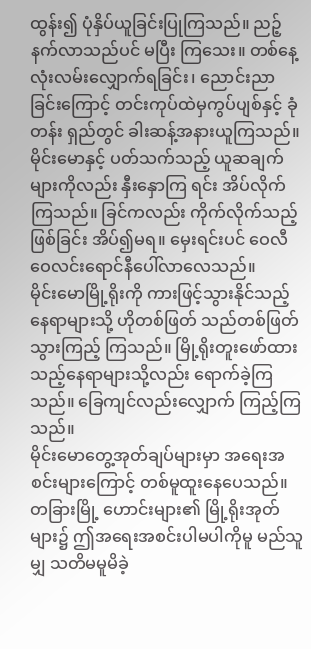ထွန်း၍ ပုံနှိပ်ယူခြင်းပြုကြသည်။ ညဉ့်နက်လာသည်ပင် မပြီး ကြသေး။ တစ်နေ့လုံးလမ်းလျှောက်ရခြင်း၊ ညောင်းညာခြင်းကြောင့် တင်းကုပ်ထဲမှကွပ်ပျစ်နှင့် ခုံတန်း ရှည်တွင် ခါးဆန့်အနားယူကြသည်။ မိုင်းမောနှင့် ပတ်သက်သည့် ယူဆချက်များကိုလည်း နှီးနှောကြ ရင်း အိပ်လိုက်ကြသည်။ ခြင်ကလည်း ကိုက်လိုက်သည့်ဖြစ်ခြင်း အိပ်၍မရ။ မှေးရင်းပင် ဝေလီဝေလင်းရောင်နီပေါ်လာလေသည်။
မိုင်းမောမြို့ရိုးကို ကားဖြင့်သွားနိုင်သည့်နေရာများသို့ ဟိုတစ်ဖြတ် သည်တစ်ဖြတ်သွားကြည့် ကြသည်။ မြို့ရိုးတူးဖော်ထားသည့်နေရာများသို့လည်း ရောက်ခဲ့ကြသည်။ ခြေကျင်လည်းလျှောက် ကြည့်ကြသည်။
မိုင်းမောတွေ့အုတ်ချပ်များမှာ အရေးအစင်းများကြောင့် တစ်မူထူးနေပေသည်။ တခြားမြို့ ဟောင်းများ၏ မြို့ရိုးအုတ်များ၌ ဤအရေးအစင်းပါမပါကိုမူ မည်သူမျှ သတိမမူမိခဲ့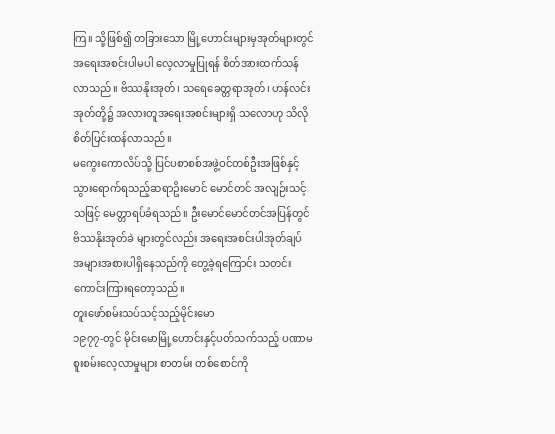ကြ။ သို့ဖြစ်၍ တခြားသော မြို့ဟောင်းများမှအုတ်များတွင် အရေးအစင်းပါမပါ လေ့လာမှုပြုရန် စိတ်အားထက်သန် လာသည်။ ဗိဿနိုးအုတ်၊ သရေခေတ္တရာအုတ်၊ ဟန်လင်းအုတ်တို့၌ အလားတူအရေးအစင်းများရှိ သလောဟု သိလိုစိတ်ပြင်းထန်လာသည်။
မကွေးကောလိပ်သို့ ပြင်ပစာစစ်အဖွဲ့ဝင်တစ်ဦးအဖြစ်နှင့် သွားရောက်ရသည့်ဆရာဥိးမောင် မောင်တင် အလျဉ်းသင့်သဖြင့် မေတ္တာရပ်ခံရသည်။ ဦးမောင်မောင်တင်အပြန်တွင် ဗိဿနိုးအုတ်ခဲ များတွင်လည်း အရေးအစင်းပါအုတ်ချပ် အများအစားပါရှိနေသည်ကို တွေ့ခဲ့ရကြောင်း သတင်းကောင်းကြားရတော့သည်။
တူးဖော်စမ်းသပ်သင့်သည့်မိုင်းမော
၁၉၇၇-တွင် မိုင်းမောမြို့ဟောင်းနှင့်ပတ်သက်သည့် ပဏာမစူးစမ်းလေ့လာမှုများ စာတမ်း တစ်စောင်ကို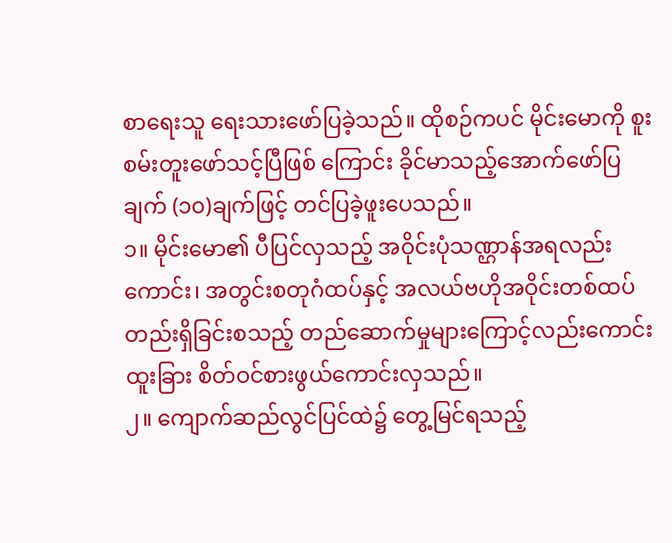စာရေးသူ ရေးသားဖော်ပြခဲ့သည်။ ထိုစဉ်ကပင် မိုင်းမောကို စူးစမ်းတူးဖော်သင့်ပြီဖြစ် ကြောင်း ခိုင်မာသည့်အောက်ဖော်ပြချက် (၁၀)ချက်ဖြင့် တင်ပြခဲ့ဖူးပေသည်။
၁။ မိုင်းမော၏ ပီပြင်လှသည့် အဝိုင်းပုံသဏ္ဌာန်အရလည်းကောင်း၊ အတွင်းစတုဂံထပ်နှင့် အလယ်ဗဟိုအဝိုင်းတစ်ထပ်တည်းရှိခြင်းစသည့် တည်ဆောက်မှုများကြောင့်လည်းကောင်း ထူးခြား စိတ်ဝင်စားဖွယ်ကောင်းလှသည်။
၂။ ကျောက်ဆည်လွင်ပြင်ထဲ၌ တွေ့မြင်ရသည့်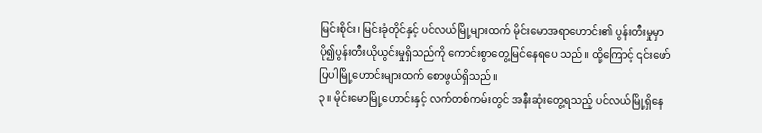မြင်းစိုင်း၊ မြင်းခုံတိုင်နှင့် ပင်လယ်မြို့များထက် မိုင်းမောအရာဟောင်း၏ ပွန်းတီးမှုမှာ ပို၍ပွန်းတီးယိုယွင်းမှုရှိသည်ကို ကောင်းစွာတွေ့မြင်နေရပေ သည်။ ထို့ကြောင့် ၎င်းဖော်ပြပါမြို့ဟောင်းများထက် စောဖွယ်ရှိသည်။
၃။ မိုင်းမောမြို့ဟောင်းနှင့် လက်တစ်ကမ်းတွင် အနီးဆုံးတွေ့ရသည့် ပင်လယ်မြို့ရှိနေ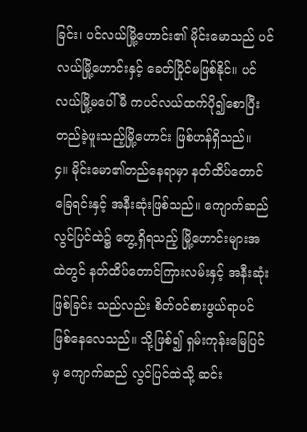ခြင်း၊ ပင်လယ်မြို့ဟောင်း၏ မိုင်းမောသည် ပင်လယ်မြို့ဟောင်းနှင့် ခေတ်ပြိုင်မဖြစ်နိုင်။ ပင်လယ်မြို့မပေါ်မီ ကပင်လယ်ထက်ပို၍စောပြီး တည်ခဲ့ဖူးသည့်မြို့ဟောင်း ဖြစ်ဟန်ရှိသည်။
၄။ မိုင်းမော၏တည်နေရာမှာ နတ်ထိပ်တောင်ခြေရင်းနှင့် အနီးဆုံးဖြစ်သည်။ ကျောက်ဆည် လွင်ပြင်ထဲ၌ တွေ့ရှိရသည့် မြို့ဟောင်းများအထဲတွင် နတ်ထိပ်တောင်ကြားလမ်းနှင့် အနီးဆုံးဖြစ်ခြင်း သည်လည်း စိတ်ဝင်စားဖွယ်ရာပင် ဖြစ်နေလေသည်။ သို့ဖြစ်၍ ရှမ်းကုန်းမြေပြင်မှ ကျောက်ဆည် လွင်ပြင်ထဲသို့ ဆင်း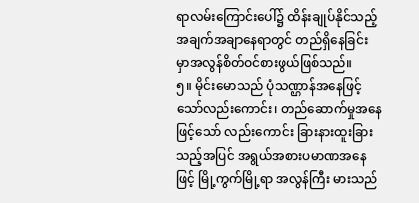ရာလမ်းကြောင်းပေါ်၌ ထိန်းချုပ်နိုင်သည့်အချက်အချာနေရာတွင် တည်ရှိနေခြင်း မှာအလွန်စိတ်ဝင်စားဖွယ်ဖြစ်သည်။
၅။ မိုင်းမောသည် ပုံသဏ္ဌာန်အနေဖြင့်သော်လည်းကောင်း၊ တည်ဆောက်မှုအနေဖြင့်သော် လည်းကောင်း ခြားနားထူးခြားသည့်အပြင် အရွယ်အစားပမာဏအနေဖြင့် မြို့ကွက်မြို့ရာ အလွန်ကြီး မားသည်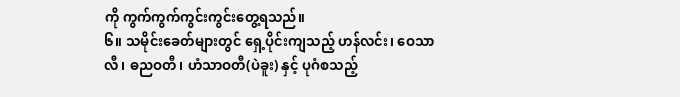ကို ကွက်ကွက်ကွင်းကွင်းတွေ့ရသည်။
၆။ သမိုင်းခေတ်များတွင် ရှေ့ပိုင်းကျသည့် ဟန်လင်း၊ ဝေသာလီ၊ ဓညဝတီ၊ ဟံသာဝတီ(ပဲခူး) နှင့် ပုဂံစသည့်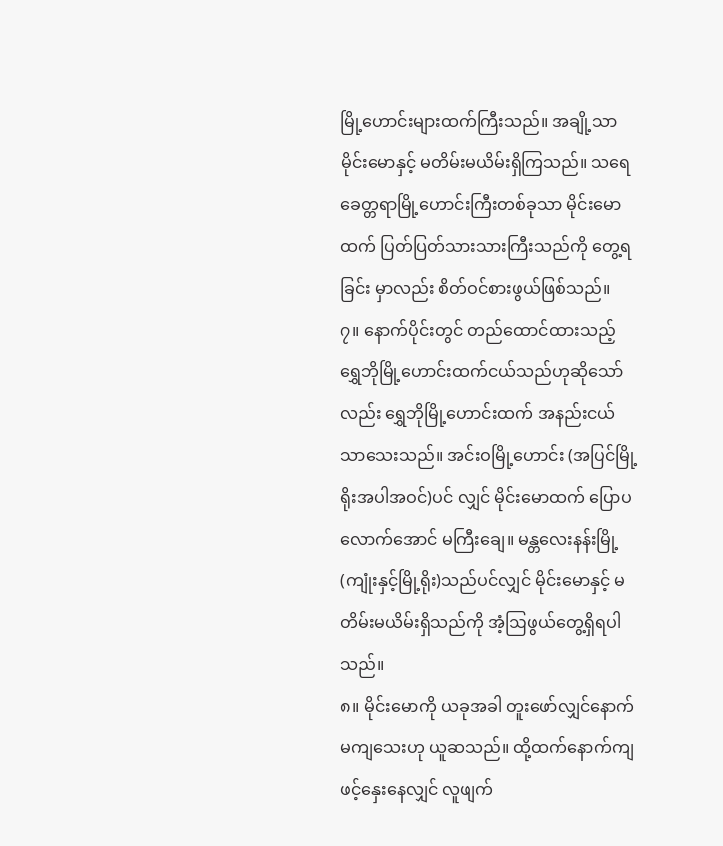မြို့ဟောင်းများထက်ကြီးသည်။ အချို့သာ မိုင်းမောနှင့် မတိမ်းမယိမ်းရှိကြသည်။ သရေခေတ္တရာမြို့ဟောင်းကြီးတစ်ခုသာ မိုင်းမောထက် ပြတ်ပြတ်သားသားကြီးသည်ကို တွေ့ရခြင်း မှာလည်း စိတ်ဝင်စားဖွယ်ဖြစ်သည်။
၇။ နောက်ပိုင်းတွင် တည်ထောင်ထားသည့် ရွှေဘိုမြို့ဟောင်းထက်ငယ်သည်ဟုဆိုသော်လည်း ရွှေဘိုမြို့ဟောင်းထက် အနည်းငယ်သာသေးသည်။ အင်းဝမြို့ဟောင်း (အပြင်မြို့ရိုးအပါအဝင်)ပင် လျှင် မိုင်းမောထက် ပြောပလောက်အောင် မကြီးချေ။ မန္တလေးနန်းမြို့(ကျုံးနှင့်မြို့ရိုး)သည်ပင်လျှင် မိုင်းမောနှင့် မတိမ်းမယိမ်းရှိသည်ကို အံ့ဩဖွယ်တွေ့ရှိရပါသည်။
၈။ မိုင်းမောကို ယခုအခါ တူးဖော်လျှင်နောက်မကျသေးဟု ယူဆသည်။ ထို့ထက်နောက်ကျ ဖင့်နှေးနေလျှင် လူဖျက်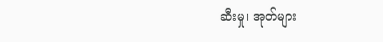ဆီးမှု၊ အုတ်များ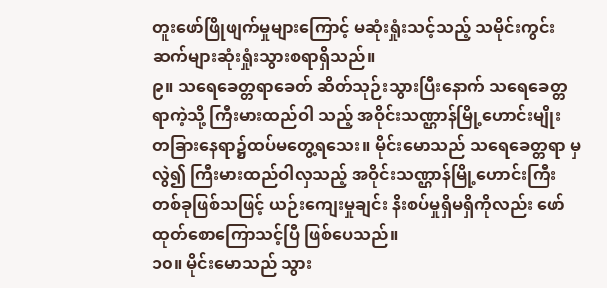တူးဖော်ဖြိုဖျက်မှုများကြောင့် မဆုံးရှုံးသင့်သည့် သမိုင်းကွင်း ဆက်များဆုံးရှုံးသွားစရာရှိသည်။
၉။ သရေခေတ္တရာခေတ် ဆိတ်သုဉ်းသွားပြီးနောက် သရေခေတ္တရာကဲ့သို့ ကြီးမားထည်ဝါ သည့် အဝိုင်းသဏ္ဌာန်မြို့ဟောင်းမျိုး တခြားနေရာ၌ထပ်မတွေ့ရသေး။ မိုင်းမောသည် သရေခေတ္တရာ မှလွဲ၍ ကြီးမားထည်ဝါလှသည့် အဝိုင်းသဏ္ဌာန်မြို့ဟောင်းကြီးတစ်ခုဖြစ်သဖြင့် ယဉ်းကျေးမှုချင်း နိးစပ်မှုရှိမရှိကိုလည်း ဖော်ထုတ်စောကြောသင့်ပြီ ဖြစ်ပေသည်။
၁၀။ မိုင်းမောသည် သွား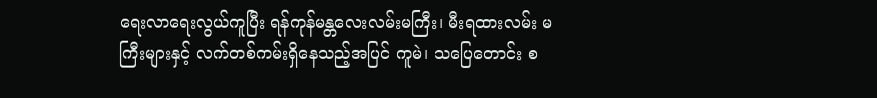ရေးလာရေးလွယ်ကူပြီး ရန်ကုန်မန္တလေးလမ်းမကြီး၊ မီးရထားလမ်း မကြီးများနှင့် လက်တစ်ကမ်းရှိနေသည့်အပြင် ကူမဲ၊ သပြေတောင်း စ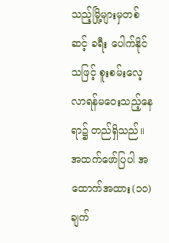သည့်မြို့များမှတစ်ဆင့် ခရီး ပေါက်နိုင်သဖြင့် စူးစမ်းလေ့လာရန်မဝေးသည့်နေရာ၌ တည်ရှိသည်။
အထက်ဖော်ပြပါ အထောက်အထား(၁၀)ချက်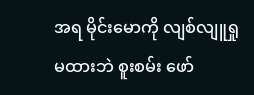အရ မိုင်းမောကို လျစ်လျူရှုမထားဘဲ စူးစမ်း ဖော်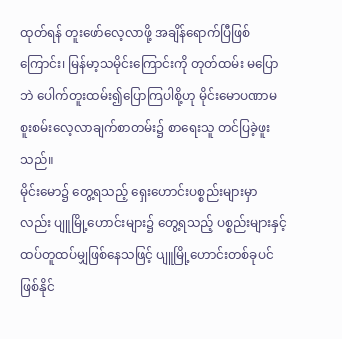ထုတ်ရန် တူးဖော်လေ့လာဖို့ အချိန်ရောက်ပြီဖြစ်ကြောင်း၊ မြန်မာ့သမိုင်းကြောင်းကို တုတ်ထမ်း မပြောဘဲ ပေါက်တူးထမ်း၍ပြောကြပါစို့ဟု မိုင်းမောပဏာမစူးစမ်းလေ့လာချက်စာတမ်း၌ စာရေးသူ တင်ပြခဲ့ဖူးသည်။
မိုင်းမော၌ တွေ့ရသည့် ရှေးဟောင်းပစ္စည်းများမှာလည်း ပျူမြို့ဟောင်းများ၌ တွေ့ရသည့် ပစ္စည်းများနှင့် ထပ်တူထပ်မျှဖြစ်နေသဖြင့် ပျူမြို့ဟောင်းတစ်ခုပင်ဖြစ်နိုင်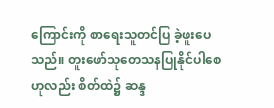ကြောင်းကို စာရေးသူတင်ပြ ခဲ့ဖူးပေသည်။ တူးဖော်သုတေသနပြုနိုင်ပါစေဟုလည်း စိတ်ထဲ၌ ဆန္ဒ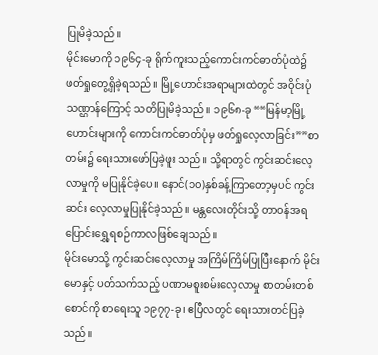ပြုမိခဲ့သည်။
မိုင်းမောကို ၁၉၆၄-ခု ရိုက်ကူးသည့်ကောင်းကင်ဓာတ်ပုံထဲ၌ ဖတ်ရှုတွေ့ရှိခဲ့ရသည်။ မြို့ဟောင်းအရာများထဲတွင် အဝိုင်းပုံသဏ္ဌာန်ကြောင့် သတိပြုမိခဲ့သည်။ ၁၉၆၈-ခု ““မြန်မာ့မြို့ဟောင်းများကို ကောင်းကင်ဓာတ်ပုံမှ ဖတ်ရှုလေ့လာခြင်း””စာတမ်း၌ ရေးသားဖော်ပြခဲ့ဖူး သည်။ သို့ရာတွင် ကွင်းဆင်းလေ့လာမှုကို မပြုနိုင်ခဲ့ပေ။ နောင်(၁၀)နှစ်ခန့်ကြာတော့မှပင် ကွင်းဆင်း လေ့လာမှုပြုနိုင်ခဲ့သည်။ မန္တလေးတိုင်းသို့ တာဝန်အရပြောင်းရွှေ့ရစဉ်ကာလဖြစ်ချေသည်။
မိုင်းမောသို့ ကွင်းဆင်းလေ့လာမှု အကြိမ်ကြိမ်ပြုပြီးနောက် မိုင်းမောနှင့် ပတ်သက်သည့် ပဏာမစူးစမ်းလေ့လာမှု စာတမ်းတစ်စောင်ကို စာရေးသူ ၁၉၇၇-ခု၊ ဧပြီလတွင် ရေးသားတင်ပြခဲ့ သည်။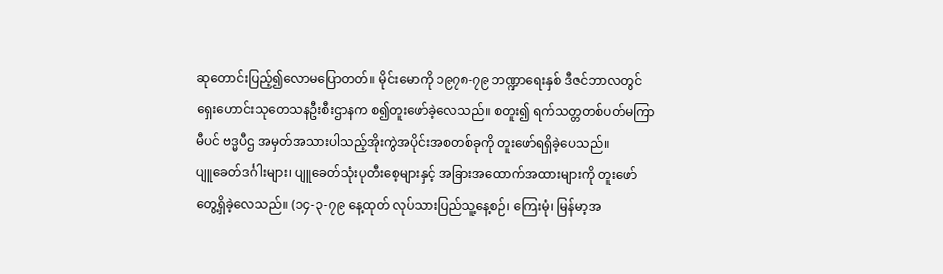ဆုတောင်းပြည့်၍လောမပြောတတ်။ မိုင်းမောကို ၁၉၇၈-၇၉ ဘဏ္ဍာရေးနှစ် ဒီဇင်ဘာလတွင် ရှေးဟောင်းသုတေသနဦးစီးဌာနက စ၍တူးဖော်ခဲ့လေသည်။ စတူး၍ ရက်သတ္တတစ်ပတ်မကြာမီပင် ဗဒ္မပီဌ အမှတ်အသားပါသည့်အိုးကွဲအပိုင်းအစတစ်ခုကို တူးဖော်ရရှိခဲ့ပေသည်။
ပျူခေတ်ဒင်္ဂါးများ၊ ပျူခေတ်သုံးပုတီးစေ့များနှင့် အခြားအထောက်အထားများကို တူးဖော် တွေ့ရှိခဲ့လေသည်။ (၁၄-၃-၇၉ နေ့ထုတ် လုပ်သားပြည်သူ့နေ့စဉ်၊ ကြေးမုံ၊ မြန်မာ့အ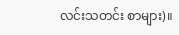လင်းသတင်း စာများ)။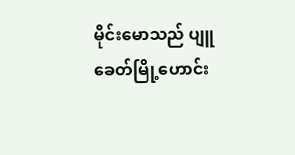မိုင်းမောသည် ပျူခေတ်မြို့ဟောင်း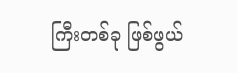ကြီးတစ်ခု ဖြစ်ဖွယ်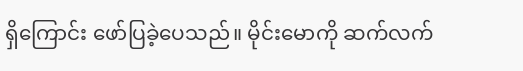ရှိကြောင်း ဖော်ပြခဲ့ပေသည်။ မိုင်းမောကို ဆက်လက်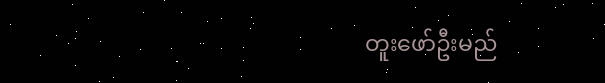တူးဖော်ဦးမည်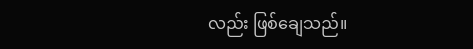လည်း ဖြစ်ချေသည်။